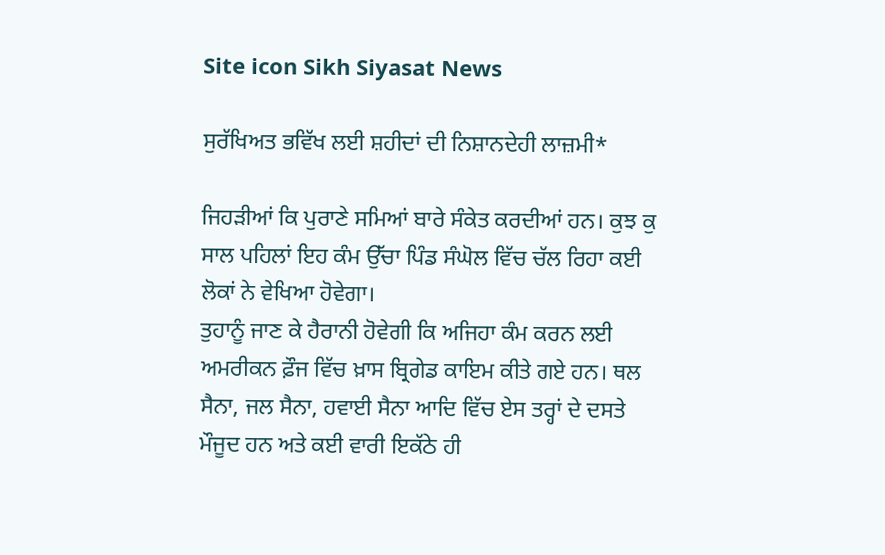Site icon Sikh Siyasat News

ਸੁਰੱਖਿਅਤ ਭਵਿੱਖ ਲਈ ਸ਼ਹੀਦਾਂ ਦੀ ਨਿਸ਼ਾਨਦੇਹੀ ਲਾਜ਼ਮੀ*

ਜਿਹੜੀਆਂ ਕਿ ਪੁਰਾਣੇ ਸਮਿਆਂ ਬਾਰੇ ਸੰਕੇਤ ਕਰਦੀਆਂ ਹਨ। ਕੁਝ ਕੁ ਸਾਲ ਪਹਿਲਾਂ ਇਹ ਕੰਮ ਉੱਚਾ ਪਿੰਡ ਸੰਘੋਲ ਵਿੱਚ ਚੱਲ ਰਿਹਾ ਕਈ ਲੋਕਾਂ ਨੇ ਵੇਖਿਆ ਹੋਵੇਗਾ।
ਤੁਹਾਨੂੰ ਜਾਣ ਕੇ ਹੈਰਾਨੀ ਹੋਵੇਗੀ ਕਿ ਅਜਿਹਾ ਕੰਮ ਕਰਨ ਲਈ ਅਮਰੀਕਨ ਫ਼ੌਜ ਵਿੱਚ ਖ਼ਾਸ ਬ੍ਰਿਗੇਡ ਕਾਇਮ ਕੀਤੇ ਗਏ ਹਨ। ਥਲ ਸੈਨਾ, ਜਲ ਸੈਨਾ, ਹਵਾਈ ਸੈਨਾ ਆਦਿ ਵਿੱਚ ਏਸ ਤਰ੍ਹਾਂ ਦੇ ਦਸਤੇ ਮੌਜੂਦ ਹਨ ਅਤੇ ਕਈ ਵਾਰੀ ਇਕੱਠੇ ਹੀ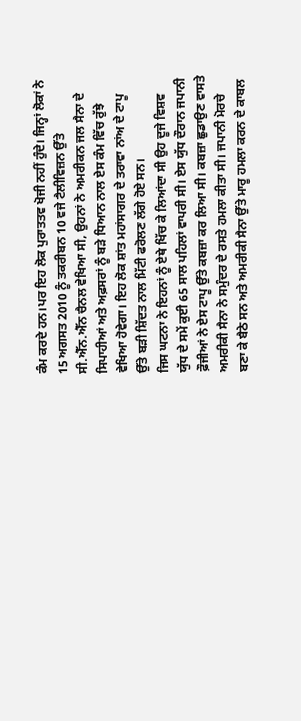ਕੰਮ ਕਰਦੇ ਹਨ।ਪਰ ਇਹ ਲੋਕ ਪੁਰਾਤਤਵ ਖੋਜੀ ਨਹੀਂ ਹੁੰਦੇ। ਜਿਨ੍ਹਾਂ ਲੋਕਾਂ ਨੇ 15 ਅਗਸਤ 2010 ਨੂੰ ਤਕਰੀਬਨ 10 ਵਜੇ ਟੈਲੀਵਿਜ਼ਨ ਉੱਤੇ ਸੀ.ਐੱਨ.ਐੱਨ ਚੈਨਲ ਵੇਖਿਆ ਸੀ, ਉਹਨਾਂ ਨੇ ਅਮਰੀਕਨ ਜਲ ਸੈਨਾ ਦੇ ਸਿਪਾਹੀਆਂ ਅਤੇ ਅਫ਼ਸਰਾਂ ਨੂੰ ਬੜੇ ਧਿਆਨ ਨਾਲ ਏਸ ਕੰਮ ਵਿੱਚ ਰੁੱਝੇ ਵੇਖਿਆ ਹੋਵੇਗਾ। ਇਹ ਲੋਕ ਸ਼ਾਂਤ ਮਹਾਂਸਾਗਰ ਦੇ ਤਰਾਵਾ ਨਾਂਅ ਦੇ ਟਾਪੂ ਉੱਤੇ ਬੜੀ ਸ਼ਿੱਦਤ ਨਾਲ ਮਿੱਟੀ ਫਰੋਲਣ ਲੱਗੇ ਹੋਏ ਸਨ।
ਜਿਸ ਘਟਨਾ ਨੇ ਇਹਨਾਂ ਨੂੰ ਏਥੇ ਖਿੱਚ ਕੇ ਲਿਆਂਦਾ ਸੀ ਉਹ ਦੂਜੇ ਵਿਸ਼ਵ ਯੁੱਧ ਦੇ ਸਮੇਂ ਕੁਈ 65 ਸਾਲ ਪਹਿਲਾਂ ਵਾਪਰੀ ਸੀ। ਏਸ ਯੁੱਧ ਦੌਰਾਨ ਜਪਾਨੀ ਫ਼ੌਜੀਆਂ ਨੇ ਏਸ ਟਾਪੂ ਉੱਤੇ ਕਬਜ਼ਾ ਕਰ ਲਿਆ ਸੀ। ਕਬਜ਼ਾ ਛੁਡਾਉਣ ਵਾਸਤੇ ਅਮਰੀਕੀ ਸੈਨਾ ਨੇ ਸਮੁੰਦਰ ਦੇ ਰਸਤੇ ਹਮਲਾ ਕੀਤਾ ਸੀ। ਜਪਾਨੀ ਮੋਰਚੇ ਬਣਾ ਕੇ ਬੈਠੇ ਸਨ ਅਤੇ ਅਮਰੀਕੀ ਸੈਨਾ ਉੱਤੇ ਮਾਰੂ ਹਮਲਾ ਕਰਨ ਦੇ ਕਾਬਲ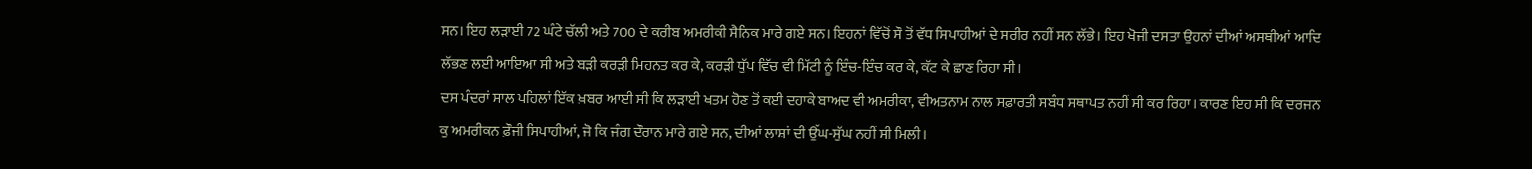ਸਨ। ਇਹ ਲੜਾਈ 72 ਘੰਟੇ ਚੱਲੀ ਅਤੇ 700 ਦੇ ਕਰੀਬ ਅਮਰੀਕੀ ਸੈਨਿਕ ਮਾਰੇ ਗਏ ਸਨ। ਇਹਨਾਂ ਵਿੱਚੋਂ ਸੌ ਤੋਂ ਵੱਧ ਸਿਪਾਹੀਆਂ ਦੇ ਸਰੀਰ ਨਹੀਂ ਸਨ ਲੱਭੇ। ਇਹ ਖੋਜੀ ਦਸਤਾ ਉਹਨਾਂ ਦੀਆਂ ਅਸਥੀਆਂ ਆਦਿ ਲੱਭਣ ਲਈ ਆਇਆ ਸੀ ਅਤੇ ਬੜੀ ਕਰੜੀ ਮਿਹਨਤ ਕਰ ਕੇ, ਕਰੜੀ ਧੁੱਪ ਵਿੱਚ ਵੀ ਮਿੱਟੀ ਨੂੰ ਇੰਚ-ਇੰਚ ਕਰ ਕੇ, ਕੱਟ ਕੇ ਛਾਣ ਰਿਹਾ ਸੀ।
ਦਸ ਪੰਦਰਾਂ ਸਾਲ ਪਹਿਲਾਂ ਇੱਕ ਖ਼ਬਰ ਆਈ ਸੀ ਕਿ ਲੜਾਈ ਖਤਮ ਹੋਣ ਤੋਂ ਕਈ ਦਹਾਕੇ ਬਾਅਦ ਵੀ ਅਮਰੀਕਾ, ਵੀਅਤਨਾਮ ਨਾਲ ਸਫ਼ਾਰਤੀ ਸਬੰਧ ਸਥਾਪਤ ਨਹੀਂ ਸੀ ਕਰ ਰਿਹਾ। ਕਾਰਣ ਇਹ ਸੀ ਕਿ ਦਰਜਨ ਕੁ ਅਮਰੀਕਨ ਫ਼ੌਜੀ ਸਿਪਾਹੀਆਂ, ਜੋ ਕਿ ਜੰਗ ਦੌਰਾਨ ਮਾਰੇ ਗਏ ਸਨ, ਦੀਆਂ ਲਾਸ਼ਾਂ ਦੀ ਉੱਘ-ਸੁੱਘ ਨਹੀਂ ਸੀ ਮਿਲੀ।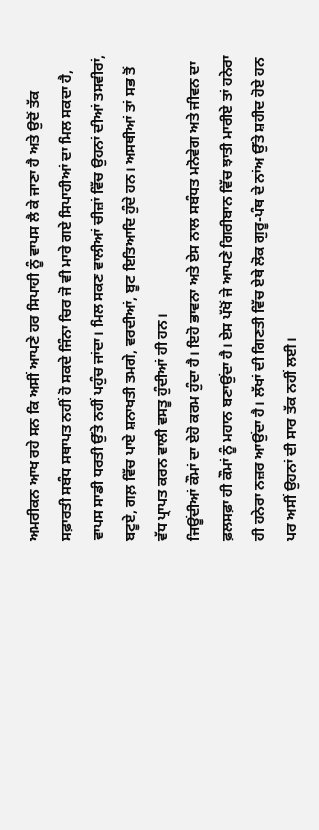ਅਮਰੀਕਨ ਆਖ ਰਹੇ ਸਨ ਕਿ ਅਸੀਂ ਆਪਣੇ ਹਰ ਸਿਪਾਹੀ ਨੂੰ ਵਾਪਸ ਲੈ ਕੇ ਜਾਣਾ ਹੈ ਅਤੇ ਉਦੋਂ ਤੱਕ ਸਫ਼ਾਰਤੀ ਸਬੰਧ ਸਥਾਪਤ ਨਹੀਂ ਹੋ ਸਕਦੇ ਜਿੰਨਾ ਚਿਰ ਜੋ ਵੀ ਮਾਰੇ ਗਏ ਸਿਪਾਹੀਆਂ ਦਾ ਮਿਲ ਸਕਦਾ ਹੈ, ਵਾਪਸ ਸਾਡੀ ਧਰਤੀ ਉੱਤੇ ਨਹੀਂ ਪਹੁੰਚ ਜਾਂਦਾ। ਮਿਲ ਸਕਣ ਵਾਲੀਆਂ ਚੀਜ਼ਾਂ ਵਿੱਚ ਉਹਨਾਂ ਦੀਆਂ ਤਸਵੀਰਾਂ, ਬਟੂਏ, ਗਲ਼ ਵਿੱਚ ਪਾਏ ਸ਼ਨਾਖਤੀ ਤਮਗੇ, ਵਰਦੀਆਂ, ਬੂਟ ਇਤਿਆਦਿ ਹੁੰਦੇ ਹਨ। ਅਸਥੀਆਂ ਤਾਂ ਸਭ ਤੋਂ ਵੱਧ ਪ੍ਰਾਪਤ ਕਰਨ ਵਾਲੀ ਵਸਤੂ ਹੁੰਦੀਆਂ ਹੀ ਹਨ।
ਜਿਊਂਦੀਆਂ ਕੌਮਾਂ ਦਾ ਏਹੋ ਕਰਮ ਹੁੰਦਾ ਹੈ। ਇਹੋ ਭਾਵਨਾ ਅਤੇ ਏਸ ਨਾਲ ਸਬੰਧਤ ਮਨੋਵੇਗ ਅਤੇ ਜੀਵਨ ਦਾ ਫ਼ਲਸਫ਼ਾ ਹੀ ਕੌਮਾਂ ਨੂੰ ਮਹਾਨ ਬਣਾਉਂਦਾ ਹੈ। ਏਸ ਪੱਖੋਂ ਜੇ ਆਪਣੇ ਗਿਰੀਬਾਨ ਵਿੱਚ ਝਾਤੀ ਮਾਰੀਏ ਤਾਂ ਹਨੇਰਾ ਹੀ ਹਨੇਰਾ ਨਜ਼ਰ ਆਉਂਦਾ ਹੈ। ਲੱਖਾਂ ਦੀ ਗਿਣਤੀ ਵਿੱਚ ਏਥੇ ਲੋਕ ਗੁਰੂ-ਪੰਥ ਦੇ ਨਾਂਅ ਉੱਤੇ ਸ਼ਹੀਦ ਹੋਏ ਹਨ ਪਰ ਅਸੀਂ ਉਹਨਾਂ ਦੀ ਸਾਰ ਤੱਕ ਨਹੀਂ ਲਈ।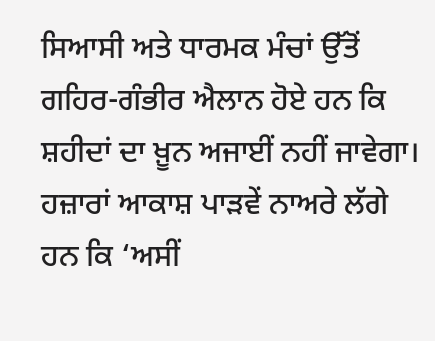ਸਿਆਸੀ ਅਤੇ ਧਾਰਮਕ ਮੰਚਾਂ ਉੱਤੋਂ ਗਹਿਰ-ਗੰਭੀਰ ਐਲਾਨ ਹੋਏ ਹਨ ਕਿ ਸ਼ਹੀਦਾਂ ਦਾ ਖ਼ੂਨ ਅਜਾਈਂ ਨਹੀਂ ਜਾਵੇਗਾ। ਹਜ਼ਾਰਾਂ ਆਕਾਸ਼ ਪਾੜਵੇਂ ਨਾਅਰੇ ਲੱਗੇ ਹਨ ਕਿ ‘ਅਸੀਂ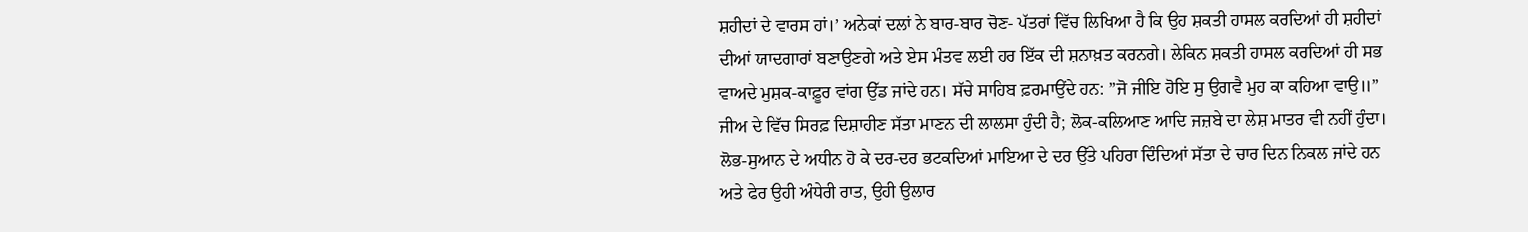ਸ਼ਹੀਦਾਂ ਦੇ ਵਾਰਸ ਹਾਂ।’ ਅਨੇਕਾਂ ਦਲਾਂ ਨੇ ਬਾਰ-ਬਾਰ ਚੋਣ- ਪੱਤਰਾਂ ਵਿੱਚ ਲਿਖਿਆ ਹੈ ਕਿ ਉਹ ਸ਼ਕਤੀ ਹਾਸਲ ਕਰਦਿਆਂ ਹੀ ਸ਼ਹੀਦਾਂ ਦੀਆਂ ਯਾਦਗਾਰਾਂ ਬਣਾਉਣਗੇ ਅਤੇ ਏਸ ਮੰਤਵ ਲਈ ਹਰ ਇੱਕ ਦੀ ਸ਼ਨਾਖ਼ਤ ਕਰਨਗੇ। ਲੇਕਿਨ ਸ਼ਕਤੀ ਹਾਸਲ ਕਰਦਿਆਂ ਹੀ ਸਭ ਵਾਅਦੇ ਮੁਸ਼ਕ-ਕਾਫ਼ੂਰ ਵਾਂਗ ਉੱਡ ਜਾਂਦੇ ਹਨ। ਸੱਚੇ ਸਾਹਿਬ ਫ਼ਰਮਾਉਂਦੇ ਹਨ: ”ਜੋ ਜੀਇ ਹੋਇ ਸੁ ਉਗਵੈ ਮੁਹ ਕਾ ਕਹਿਆ ਵਾਉ॥” ਜੀਅ ਦੇ ਵਿੱਚ ਸਿਰਫ਼ ਦਿਸ਼ਾਹੀਣ ਸੱਤਾ ਮਾਣਨ ਦੀ ਲਾਲਸਾ ਹੁੰਦੀ ਹੈ; ਲੋਕ-ਕਲਿਆਣ ਆਦਿ ਜਜ਼ਬੇ ਦਾ ਲੇਸ਼ ਮਾਤਰ ਵੀ ਨਹੀਂ ਹੁੰਦਾ। ਲੋਭ-ਸੁਆਨ ਦੇ ਅਧੀਨ ਹੋ ਕੇ ਦਰ-ਦਰ ਭਟਕਦਿਆਂ ਮਾਇਆ ਦੇ ਦਰ ਉੱਤੇ ਪਹਿਰਾ ਦਿੰਦਿਆਂ ਸੱਤਾ ਦੇ ਚਾਰ ਦਿਨ ਨਿਕਲ ਜਾਂਦੇ ਹਨ ਅਤੇ ਫੇਰ ਉਹੀ ਅੰਧੇਰੀ ਰਾਤ, ਉਹੀ ਉਲਾਰ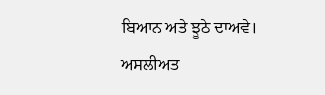ਬਿਆਨ ਅਤੇ ਝੂਠੇ ਦਾਅਵੇ।
ਅਸਲੀਅਤ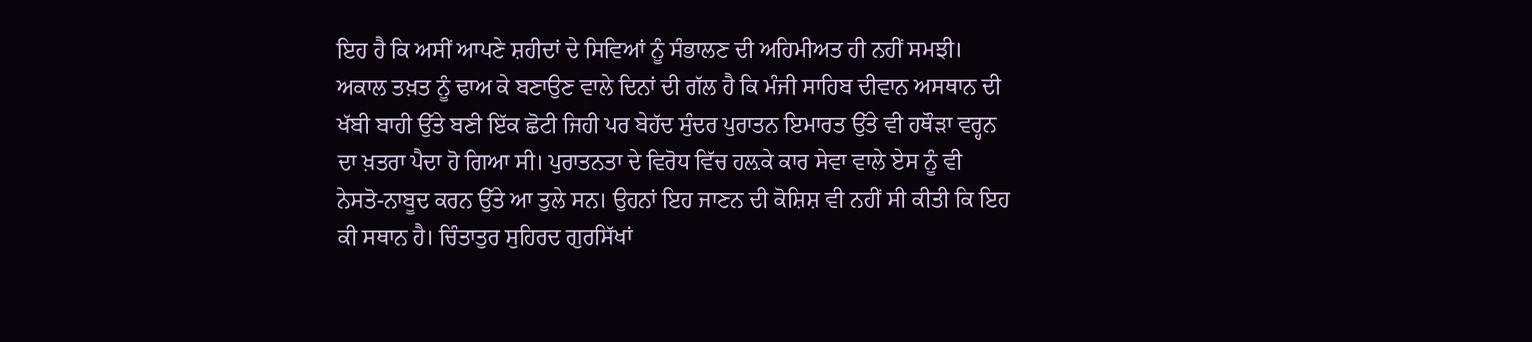ਇਹ ਹੈ ਕਿ ਅਸੀਂ ਆਪਣੇ ਸ਼ਹੀਦਾਂ ਦੇ ਸਿਵਿਆਂ ਨੂੰ ਸੰਭਾਲਣ ਦੀ ਅਹਿਮੀਅਤ ਹੀ ਨਹੀਂ ਸਮਝੀ। ਅਕਾਲ ਤਖ਼ਤ ਨੂੰ ਢਾਅ ਕੇ ਬਣਾਉਣ ਵਾਲੇ ਦਿਨਾਂ ਦੀ ਗੱਲ ਹੈ ਕਿ ਮੰਜੀ ਸਾਹਿਬ ਦੀਵਾਨ ਅਸਥਾਨ ਦੀ ਖੱਬੀ ਬਾਹੀ ਉੱਤੇ ਬਣੀ ਇੱਕ ਛੋਟੀ ਜਿਹੀ ਪਰ ਬੇਹੱਦ ਸੁੰਦਰ ਪੁਰਾਤਨ ਇਮਾਰਤ ਉੱਤੇ ਵੀ ਹਥੌੜਾ ਵਰ੍ਹਨ ਦਾ ਖ਼ਤਰਾ ਪੈਦਾ ਹੋ ਗਿਆ ਸੀ। ਪੁਰਾਤਨਤਾ ਦੇ ਵਿਰੋਧ ਵਿੱਚ ਹਲ਼ਕੇ ਕਾਰ ਸੇਵਾ ਵਾਲੇ ਏਸ ਨੂੰ ਵੀ ਨੇਸਤੋ-ਨਾਬੂਦ ਕਰਨ ਉੱਤੇ ਆ ਤੁਲੇ ਸਨ। ਉਹਨਾਂ ਇਹ ਜਾਣਨ ਦੀ ਕੋਸ਼ਿਸ਼ ਵੀ ਨਹੀਂ ਸੀ ਕੀਤੀ ਕਿ ਇਹ ਕੀ ਸਥਾਨ ਹੈ। ਚਿੰਤਾਤੁਰ ਸੁਹਿਰਦ ਗੁਰਸਿੱਖਾਂ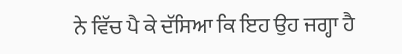ਨੇ ਵਿੱਚ ਪੈ ਕੇ ਦੱਸਿਆ ਕਿ ਇਹ ਉਹ ਜਗ੍ਹਾ ਹੈ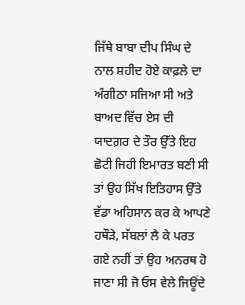ਜਿੱਥੇ ਬਾਬਾ ਦੀਪ ਸਿੰਘ ਦੇ ਨਾਲ ਸ਼ਹੀਦ ਹੋਏ ਕਾਫ਼ਲੇ ਦਾ ਅੰਗੀਠਾ ਸਜਿਆ ਸੀ ਅਤੇ ਬਾਅਦ ਵਿੱਚ ਏਸ ਦੀ ਯਾਦਗ਼ਰ ਦੇ ਤੌਰ ਉੱਤੇ ਇਹ ਛੋਟੀ ਜਿਹੀ ਇਮਾਰਤ ਬਣੀ ਸੀ ਤਾਂ ਉਹ ਸਿੱਖ ਇਤਿਹਾਸ ਉੱਤੇ ਵੱਡਾ ਅਹਿਸਾਨ ਕਰ ਕੇ ਆਪਣੇ ਹਥੌੜੇ, ਸੱਬਲਾਂ ਲੈ ਕੇ ਪਰਤ ਗਏ ਨਹੀਂ ਤਾਂ ਉਹ ਅਨਰਥ ਹੋ ਜਾਣਾ ਸੀ ਜੋ ਓਸ ਵੇਲੇ ਜਿਊਂਦੇ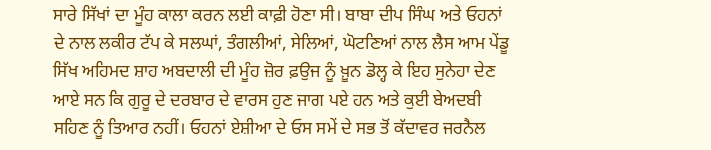ਸਾਰੇ ਸਿੱਖਾਂ ਦਾ ਮੂੰਹ ਕਾਲਾ ਕਰਨ ਲਈ ਕਾਫ਼ੀ ਹੋਣਾ ਸੀ। ਬਾਬਾ ਦੀਪ ਸਿੰਘ ਅਤੇ ਓਹਨਾਂ ਦੇ ਨਾਲ ਲਕੀਰ ਟੱਪ ਕੇ ਸਲਘਾਂ, ਤੰਗਲੀਆਂ, ਸੇਲਿਆਂ, ਘੋਟਣਿਆਂ ਨਾਲ ਲੈਸ ਆਮ ਪੇਂਡੂ ਸਿੱਖ ਅਹਿਮਦ ਸ਼ਾਹ ਅਬਦਾਲੀ ਦੀ ਮੂੰਹ ਜ਼ੋਰ ਫ਼ਉਜ ਨੂੰ ਖ਼ੂਨ ਡੋਲ੍ਹ ਕੇ ਇਹ ਸੁਨੇਹਾ ਦੇਣ ਆਏ ਸਨ ਕਿ ਗੁਰੂ ਦੇ ਦਰਬਾਰ ਦੇ ਵਾਰਸ ਹੁਣ ਜਾਗ ਪਏ ਹਨ ਅਤੇ ਕੁਈ ਬੇਅਦਬੀ ਸਹਿਣ ਨੂੰ ਤਿਆਰ ਨਹੀਂ। ਓਹਨਾਂ ਏਸ਼ੀਆ ਦੇ ਓਸ ਸਮੇਂ ਦੇ ਸਭ ਤੋਂ ਕੱਦਾਵਰ ਜਰਨੈਲ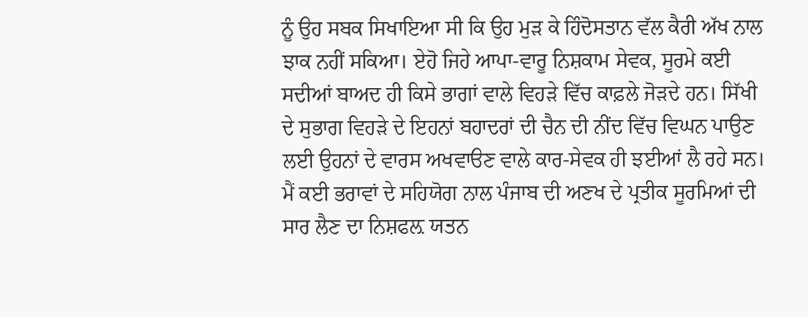ਨੂੰ ਉਹ ਸਬਕ ਸਿਖਾਇਆ ਸੀ ਕਿ ਉਹ ਮੁੜ ਕੇ ਹਿੰਦੋਸਤਾਨ ਵੱਲ ਕੈਰੀ ਅੱਖ ਨਾਲ ਝਾਕ ਨਹੀਂ ਸਕਿਆ। ਏਹੋ ਜਿਹੇ ਆਪਾ-ਵਾਰੂ ਨਿਸ਼ਕਾਮ ਸੇਵਕ, ਸੂਰਮੇ ਕਈ ਸਦੀਆਂ ਬਾਅਦ ਹੀ ਕਿਸੇ ਭਾਗਾਂ ਵਾਲੇ ਵਿਹੜੇ ਵਿੱਚ ਕਾਫ਼ਲੇ ਜੋੜਦੇ ਹਨ। ਸਿੱਖੀ ਦੇ ਸੁਭਾਗ ਵਿਹੜੇ ਦੇ ਇਹਨਾਂ ਬਹਾਦਰਾਂ ਦੀ ਚੈਨ ਦੀ ਨੀਂਦ ਵਿੱਚ ਵਿਘਨ ਪਾਉਣ ਲਈ ਉਹਨਾਂ ਦੇ ਵਾਰਸ ਅਖਵਾੳਣ ਵਾਲੇ ਕਾਰ-ਸੇਵਕ ਹੀ ਝਈਆਂ ਲੈ ਰਹੇ ਸਨ।
ਮੈਂ ਕਈ ਭਰਾਵਾਂ ਦੇ ਸਹਿਯੋਗ ਨਾਲ ਪੰਜਾਬ ਦੀ ਅਣਖ ਦੇ ਪ੍ਰਤੀਕ ਸੂਰਮਿਆਂ ਦੀ ਸਾਰ ਲੈਣ ਦਾ ਨਿਸ਼ਫਲ਼ ਯਤਨ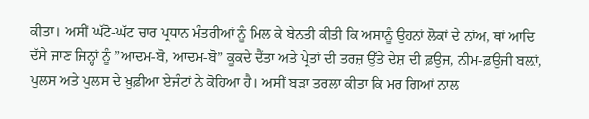ਕੀਤਾ। ਅਸੀਂ ਘੱਟੋ-ਘੱਟ ਚਾਰ ਪ੍ਰਧਾਨ ਮੰਤਰੀਆਂ ਨੂੰ ਮਿਲ ਕੇ ਬੇਨਤੀ ਕੀਤੀ ਕਿ ਅਸਾਨੂੰ ਉਹਨਾਂ ਲੋਕਾਂ ਦੇ ਨਾਂਅ, ਥਾਂ ਆਦਿ ਦੱਸੇ ਜਾਣ ਜਿਨ੍ਹਾਂ ਨੂੰ ”ਆਦਮ-ਬੋ, ਆਦਮ-ਬੋ” ਕੂਕਦੇ ਦੈਂਤਾ ਅਤੇ ਪ੍ਰੇਤਾਂ ਦੀ ਤਰਜ਼ ਉੱਤੇ ਦੇਸ਼ ਦੀ ਫ਼ਉਜ, ਨੀਮ-ਫ਼ਉਜੀ ਬਲ਼ਾਂ, ਪੁਲਸ ਅਤੇ ਪੁਲਸ ਦੇ ਖ਼ੁਫ਼ੀਆ ਏਜੰਟਾਂ ਨੇ ਕੋਹਿਆ ਹੈ। ਅਸੀਂ ਬੜਾ ਤਰਲਾ ਕੀਤਾ ਕਿ ਮਰ ਗਿਆਂ ਨਾਲ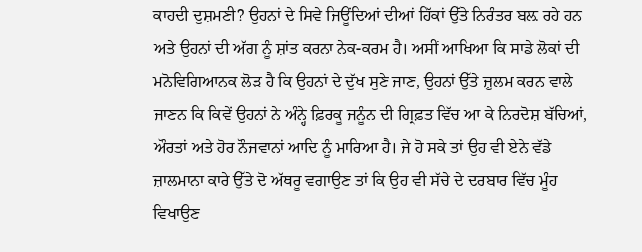ਕਾਹਦੀ ਦੁਸ਼ਮਣੀ? ਉਹਨਾਂ ਦੇ ਸਿਵੇ ਜਿਊਂਦਿਆਂ ਦੀਆਂ ਹਿੱਕਾਂ ਉੱਤੇ ਨਿਰੰਤਰ ਬਲ਼ ਰਹੇ ਹਨ ਅਤੇ ਉਹਨਾਂ ਦੀ ਅੱਗ ਨੂੰ ਸ਼ਾਂਤ ਕਰਨਾ ਨੇਕ-ਕਰਮ ਹੈ। ਅਸੀਂ ਆਖਿਆ ਕਿ ਸਾਡੇ ਲੋਕਾਂ ਦੀ ਮਨੋਵਿਗਿਆਨਕ ਲੋੜ ਹੈ ਕਿ ਉਹਨਾਂ ਦੇ ਦੁੱਖ ਸੁਣੇ ਜਾਣ, ਉਹਨਾਂ ਉੱਤੇ ਜ਼ੁਲਮ ਕਰਨ ਵਾਲੇ ਜਾਣਨ ਕਿ ਕਿਵੇਂ ਉਹਨਾਂ ਨੇ ਅੰਨ੍ਹੇ ਫ਼ਿਰਕੂ ਜਨੂੰਨ ਦੀ ਗ੍ਰਿਫ਼ਤ ਵਿੱਚ ਆ ਕੇ ਨਿਰਦੋਸ਼ ਬੱਚਿਆਂ, ਔਰਤਾਂ ਅਤੇ ਹੋਰ ਨੌਜਵਾਨਾਂ ਆਦਿ ਨੂੰ ਮਾਰਿਆ ਹੈ। ਜੇ ਹੋ ਸਕੇ ਤਾਂ ਉਹ ਵੀ ਏਨੇ ਵੱਡੇ ਜ਼ਾਲਮਾਨਾ ਕਾਰੇ ਉੱਤੇ ਦੋ ਅੱਥਰੂ ਵਗਾਉਣ ਤਾਂ ਕਿ ਉਹ ਵੀ ਸੱਚੇ ਦੇ ਦਰਬਾਰ ਵਿੱਚ ਮੂੰਹ ਵਿਖਾਉਣ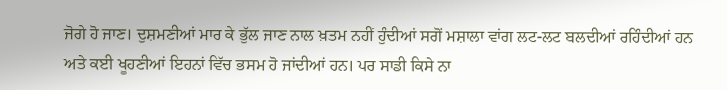ਜੋਗੇ ਹੋ ਜਾਣ। ਦੁਸ਼ਮਣੀਆਂ ਮਾਰ ਕੇ ਭੁੱਲ ਜਾਣ ਨਾਲ ਖ਼ਤਮ ਨਹੀਂ ਹੁੰਦੀਆਂ ਸਗੋਂ ਮਸ਼ਾਲਾ ਵਾਂਗ ਲਟ-ਲਟ ਬਲਦੀਆਂ ਰਹਿੰਦੀਆਂ ਹਨ ਅਤੇ ਕਈ ਖੂਹਣੀਆਂ ਇਹਨਾਂ ਵਿੱਚ ਭਸਮ ਹੋ ਜਾਂਦੀਆਂ ਹਨ। ਪਰ ਸਾਡੀ ਕਿਸੇ ਨਾ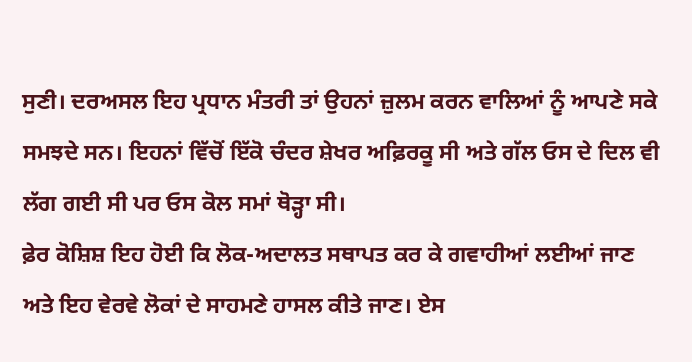ਸੁਣੀ। ਦਰਅਸਲ ਇਹ ਪ੍ਰਧਾਨ ਮੰਤਰੀ ਤਾਂ ਉਹਨਾਂ ਜ਼ੁਲਮ ਕਰਨ ਵਾਲਿਆਂ ਨੂੰ ਆਪਣੇ ਸਕੇ ਸਮਝਦੇ ਸਨ। ਇਹਨਾਂ ਵਿੱਚੋਂ ਇੱਕੋ ਚੰਦਰ ਸ਼ੇਖਰ ਅਫ਼ਿਰਕੂ ਸੀ ਅਤੇ ਗੱਲ ਓਸ ਦੇ ਦਿਲ ਵੀ ਲੱਗ ਗਈ ਸੀ ਪਰ ਓਸ ਕੋਲ ਸਮਾਂ ਥੋੜ੍ਹਾ ਸੀ।
ਫ਼ੇਰ ਕੋਸ਼ਿਸ਼ ਇਹ ਹੋਈ ਕਿ ਲੋਕ-ਅਦਾਲਤ ਸਥਾਪਤ ਕਰ ਕੇ ਗਵਾਹੀਆਂ ਲਈਆਂ ਜਾਣ ਅਤੇ ਇਹ ਵੇਰਵੇ ਲੋਕਾਂ ਦੇ ਸਾਹਮਣੇ ਹਾਸਲ ਕੀਤੇ ਜਾਣ। ਏਸ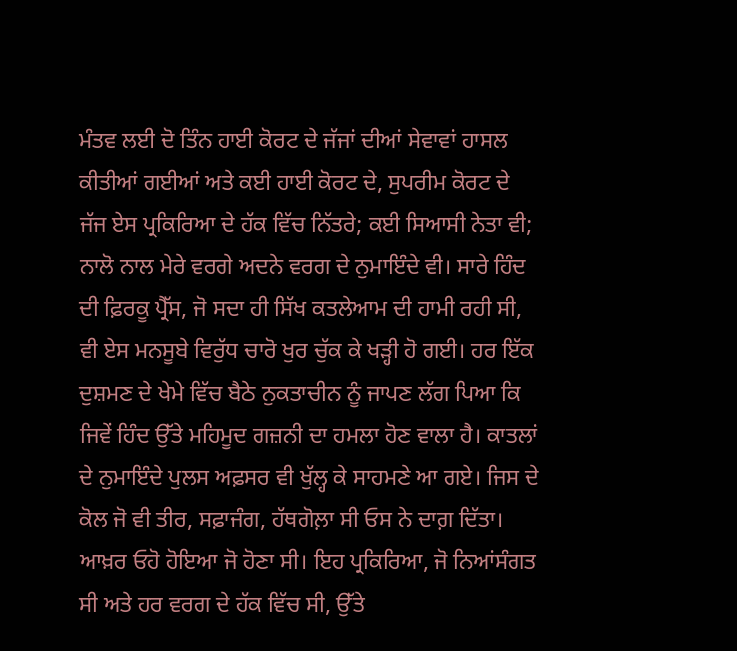ਮੰਤਵ ਲਈ ਦੋ ਤਿੰਨ ਹਾਈ ਕੋਰਟ ਦੇ ਜੱਜਾਂ ਦੀਆਂ ਸੇਵਾਵਾਂ ਹਾਸਲ ਕੀਤੀਆਂ ਗਈਆਂ ਅਤੇ ਕਈ ਹਾਈ ਕੋਰਟ ਦੇ, ਸੁਪਰੀਮ ਕੋਰਟ ਦੇ ਜੱਜ ਏਸ ਪ੍ਰਕਿਰਿਆ ਦੇ ਹੱਕ ਵਿੱਚ ਨਿੱਤਰੇ; ਕਈ ਸਿਆਸੀ ਨੇਤਾ ਵੀ; ਨਾਲੋ ਨਾਲ ਮੇਰੇ ਵਰਗੇ ਅਦਨੇ ਵਰਗ ਦੇ ਨੁਮਾਇੰਦੇ ਵੀ। ਸਾਰੇ ਹਿੰਦ ਦੀ ਫ਼ਿਰਕੂ ਪ੍ਰੈੱਸ, ਜੋ ਸਦਾ ਹੀ ਸਿੱਖ ਕਤਲੇਆਮ ਦੀ ਹਾਮੀ ਰਹੀ ਸੀ, ਵੀ ਏਸ ਮਨਸੂਬੇ ਵਿਰੁੱਧ ਚਾਰੋ ਖੁਰ ਚੁੱਕ ਕੇ ਖੜ੍ਹੀ ਹੋ ਗਈ। ਹਰ ਇੱਕ ਦੁਸ਼ਮਣ ਦੇ ਖੇਮੇ ਵਿੱਚ ਬੈਠੇ ਨੁਕਤਾਚੀਨ ਨੂੰ ਜਾਪਣ ਲੱਗ ਪਿਆ ਕਿ ਜਿਵੇਂ ਹਿੰਦ ਉੱਤੇ ਮਹਿਮੂਦ ਗਜ਼ਨੀ ਦਾ ਹਮਲਾ ਹੋਣ ਵਾਲਾ ਹੈ। ਕਾਤਲਾਂ ਦੇ ਨੁਮਾਇੰਦੇ ਪੁਲਸ ਅਫ਼ਸਰ ਵੀ ਖੁੱਲ੍ਹ ਕੇ ਸਾਹਮਣੇ ਆ ਗਏ। ਜਿਸ ਦੇ ਕੋਲ ਜੋ ਵੀ ਤੀਰ, ਸਫ਼ਾਜੰਗ, ਹੱਥਗੋਲ਼ਾ ਸੀ ਓਸ ਨੇ ਦਾਗ਼ ਦਿੱਤਾ। ਆਖ਼ਰ ਓਹੋ ਹੋਇਆ ਜੋ ਹੋਣਾ ਸੀ। ਇਹ ਪ੍ਰਕਿਰਿਆ, ਜੋ ਨਿਆਂਸੰਗਤ ਸੀ ਅਤੇ ਹਰ ਵਰਗ ਦੇ ਹੱਕ ਵਿੱਚ ਸੀ, ਉੱਤੇ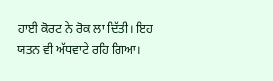ਹਾਈ ਕੋਰਟ ਨੇ ਰੋਕ ਲਾ ਦਿੱਤੀ। ਇਹ ਯਤਨ ਵੀ ਅੱਧਵਾਟੇ ਰਹਿ ਗਿਆ।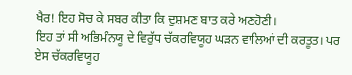ਖੈਰ! ਇਹ ਸੋਚ ਕੇ ਸਬਰ ਕੀਤਾ ਕਿ ਦੁਸ਼ਮਣ ਬਾਤ ਕਰੇ ਅਣਹੋਣੀ।
ਇਹ ਤਾਂ ਸੀ ਅਭਿਮੰਨਯੂ ਦੇ ਵਿਰੁੱਧ ਚੱਕਰਵਿਯੂਹ ਘੜਨ ਵਾਲਿਆਂ ਦੀ ਕਰਤੂਤ। ਪਰ ਏਸ ਚੱਕਰਵਿਯੂਹ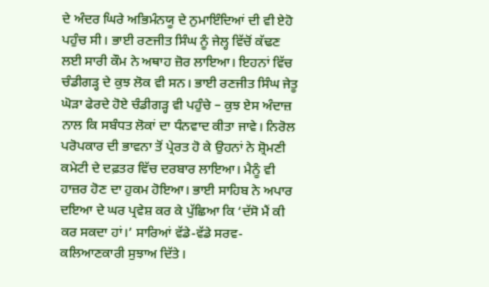ਦੇ ਅੰਦਰ ਘਿਰੇ ਅਭਿਮੰਨਯੂ ਦੇ ਨੁਮਾਇੰਦਿਆਂ ਦੀ ਵੀ ਏਹੋ ਪਹੁੰਚ ਸੀ। ਭਾਈ ਰਣਜੀਤ ਸਿੰਘ ਨੂੰ ਜੇਲ੍ਹ ਵਿੱਚੋਂ ਕੱਢਣ ਲਈ ਸਾਰੀ ਕੌਮ ਨੇ ਅਥਾਹ ਜ਼ੋਰ ਲਾਇਆ। ਇਹਨਾਂ ਵਿੱਚ ਚੰਡੀਗੜ੍ਹ ਦੇ ਕੁਝ ਲੋਕ ਵੀ ਸਨ। ਭਾਈ ਰਣਜੀਤ ਸਿੰਘ ਜੇਤੂ ਘੋੜਾ ਫੇਰਦੇ ਹੋਏ ਚੰਡੀਗੜ੍ਹ ਵੀ ਪਹੁੰਚੇ – ਕੁਝ ਏਸ ਅੰਦਾਜ਼ ਨਾਲ ਕਿ ਸਬੰਧਤ ਲੋਕਾਂ ਦਾ ਧੰਨਵਾਦ ਕੀਤਾ ਜਾਵੇ। ਨਿਰੋਲ ਪਰੋਪਕਾਰ ਦੀ ਭਾਵਨਾ ਤੋਂ ਪ੍ਰੇਰਤ ਹੋ ਕੇ ਉਹਨਾਂ ਨੇ ਸ਼੍ਰੋਮਣੀ ਕਮੇਟੀ ਦੇ ਦਫ਼ਤਰ ਵਿੱਚ ਦਰਬਾਰ ਲਾਇਆ। ਮੈਨੂੰ ਵੀ ਹਾਜ਼ਰ ਹੋਣ ਦਾ ਹੁਕਮ ਹੋਇਆ। ਭਾਈ ਸਾਹਿਬ ਨੇ ਅਪਾਰ ਦਇਆ ਦੇ ਘਰ ਪ੍ਰਵੇਸ਼ ਕਰ ਕੇ ਪੁੱਛਿਆ ਕਿ ‘ਦੱਸੋ ਮੈਂ ਕੀ ਕਰ ਸਕਦਾ ਹਾਂ।’ ਸਾਰਿਆਂ ਵੱਡੇ-ਵੱਡੇ ਸਰਵ-ਕਲਿਆਣਕਾਰੀ ਸੁਝਾਅ ਦਿੱਤੇ।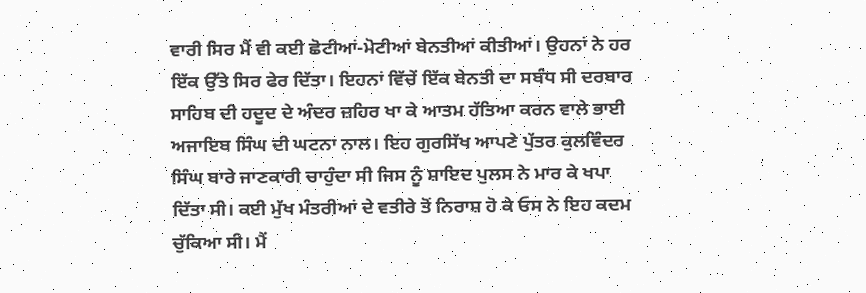ਵਾਰੀ ਸਿਰ ਮੈਂ ਵੀ ਕਈ ਛੋਟੀਆਂ-ਮੋਟੀਆਂ ਬੇਨਤੀਆਂ ਕੀਤੀਆਂ। ਉਹਨਾਂ ਨੇ ਹਰ ਇੱਕ ਉੱਤੇ ਸਿਰ ਫੇਰ ਦਿੱਤਾ। ਇਹਨਾਂ ਵਿੱਚੇਂ ਇੱਕ ਬੇਨਤੀ ਦਾ ਸਬੰਧ ਸੀ ਦਰਬਾਰ ਸਾਹਿਬ ਦੀ ਹਦੂਦ ਦੇ ਅੰਦਰ ਜ਼ਹਿਰ ਖਾ ਕੇ ਆਤਮ ਹੱਤਿਆ ਕਰਨ ਵਾਲੇ ਭਾਈ ਅਜਾਇਬ ਸਿੰਘ ਦੀ ਘਟਨਾ ਨਾਲ। ਇਹ ਗੁਰਸਿੱਖ ਆਪਣੇ ਪੁੱਤਰ ਕੁਲਵਿੰਦਰ ਸਿੰਘ ਬਾਰੇ ਜਾਣਕਾਰੀ ਚਾਹੁੰਦਾ ਸੀ ਜਿਸ ਨੂੰ ਸ਼ਾਇਦ ਪੁਲਸ ਨੇ ਮਾਰ ਕੇ ਖਪਾ ਦਿੱਤਾ ਸੀ। ਕਈ ਮੁੱਖ ਮੰਤਰੀਆਂ ਦੇ ਵਤੀਰੇ ਤੋਂ ਨਿਰਾਸ਼ ਹੋ ਕੇ ਓਸ ਨੇ ਇਹ ਕਦਮ ਚੁੱਕਿਆ ਸੀ। ਮੈਂ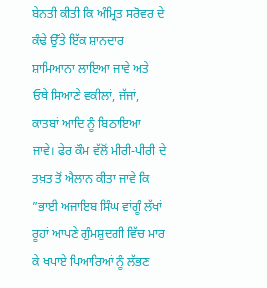ਬੇਨਤੀ ਕੀਤੀ ਕਿ ਅੰਮ੍ਰਿਤ ਸਰੋਵਰ ਦੇ ਕੰਢੇ ਉੱਤੇ ਇੱਕ ਸ਼ਾਨਦਾਰ ਸ਼ਾਮਿਆਨਾ ਲਾਇਆ ਜਾਵੇ ਅਤੇ ਓਥੇ ਸਿਆਣੇ ਵਕੀਲਾਂ, ਜੱਜਾਂ, ਕਾਤਬਾਂ ਆਦਿ ਨੂੰ ਬਿਠਾਇਆ ਜਾਵੇ। ਫੇਰ ਕੌਮ ਵੱਲੋਂ ਮੀਰੀ-ਪੀਰੀ ਦੇ ਤਖ਼ਤ ਤੋਂ ਐਲਾਨ ਕੀਤਾ ਜਾਵੇ ਕਿ ”ਭਾਈ ਅਜਾਇਬ ਸਿੰਘ ਵਾਂਗੂੰ ਲੱਖਾਂ ਰੂਹਾਂ ਆਪਣੇ ਗੁੰਮਸ਼ੁਦਗੀ ਵਿੱਚ ਮਾਰ ਕੇ ਖਪਾਏ ਪਿਆਰਿਆਂ ਨੂੰ ਲੱਭਣ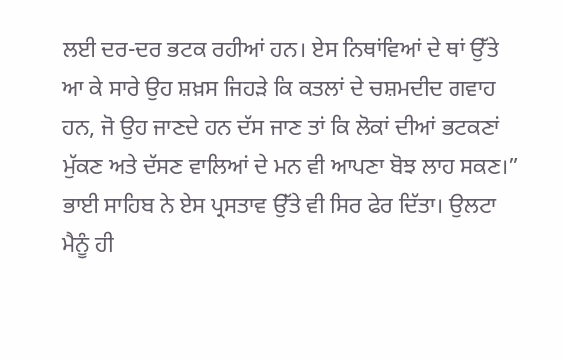ਲਈ ਦਰ-ਦਰ ਭਟਕ ਰਹੀਆਂ ਹਨ। ਏਸ ਨਿਥਾਂਵਿਆਂ ਦੇ ਥਾਂ ਉੱਤੇ ਆ ਕੇ ਸਾਰੇ ਉਹ ਸ਼ਖ਼ਸ ਜਿਹੜੇ ਕਿ ਕਤਲਾਂ ਦੇ ਚਸ਼ਮਦੀਦ ਗਵਾਹ ਹਨ, ਜੋ ਉਹ ਜਾਣਦੇ ਹਨ ਦੱਸ ਜਾਣ ਤਾਂ ਕਿ ਲੋਕਾਂ ਦੀਆਂ ਭਟਕਣਾਂ ਮੁੱਕਣ ਅਤੇ ਦੱਸਣ ਵਾਲਿਆਂ ਦੇ ਮਨ ਵੀ ਆਪਣਾ ਬੋਝ ਲਾਹ ਸਕਣ।” ਭਾਈ ਸਾਹਿਬ ਨੇ ਏਸ ਪ੍ਰਸਤਾਵ ਉੱਤੇ ਵੀ ਸਿਰ ਫੇਰ ਦਿੱਤਾ। ਉਲਟਾ ਮੈਨੂੰ ਹੀ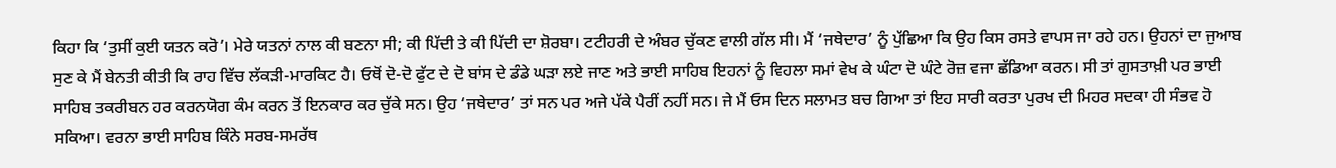ਕਿਹਾ ਕਿ ‘ਤੁਸੀਂ ਕੁਈ ਯਤਨ ਕਰੋ’। ਮੇਰੇ ਯਤਨਾਂ ਨਾਲ ਕੀ ਬਣਨਾ ਸੀ; ਕੀ ਪਿੱਦੀ ਤੇ ਕੀ ਪਿੱਦੀ ਦਾ ਸ਼ੋਰਬਾ। ਟਟੀਹਰੀ ਦੇ ਅੰਬਰ ਚੁੱਕਣ ਵਾਲੀ ਗੱਲ ਸੀ। ਮੈਂ ‘ਜਥੇਦਾਰ’ ਨੂੰ ਪੁੱਛਿਆ ਕਿ ਉਹ ਕਿਸ ਰਸਤੇ ਵਾਪਸ ਜਾ ਰਹੇ ਹਨ। ਉਹਨਾਂ ਦਾ ਜੁਆਬ ਸੁਣ ਕੇ ਮੈਂ ਬੇਨਤੀ ਕੀਤੀ ਕਿ ਰਾਹ ਵਿੱਚ ਲੱਕੜੀ-ਮਾਰਕਿਟ ਹੈ। ਓਥੋਂ ਦੋ-ਦੋ ਫੁੱਟ ਦੇ ਦੋ ਬਾਂਸ ਦੇ ਡੰਡੇ ਘੜਾ ਲਏ ਜਾਣ ਅਤੇ ਭਾਈ ਸਾਹਿਬ ਇਹਨਾਂ ਨੂੰ ਵਿਹਲਾ ਸਮਾਂ ਵੇਖ ਕੇ ਘੰਟਾ ਦੋ ਘੰਟੇ ਰੋਜ਼ ਵਜਾ ਛੱਡਿਆ ਕਰਨ। ਸੀ ਤਾਂ ਗੁਸਤਾਖ਼ੀ ਪਰ ਭਾਈ ਸਾਹਿਬ ਤਕਰੀਬਨ ਹਰ ਕਰਨਯੋਗ ਕੰਮ ਕਰਨ ਤੋਂ ਇਨਕਾਰ ਕਰ ਚੁੱਕੇ ਸਨ। ਉਹ ‘ਜਥੇਦਾਰ’ ਤਾਂ ਸਨ ਪਰ ਅਜੇ ਪੱਕੇ ਪੈਰੀਂ ਨਹੀਂ ਸਨ। ਜੇ ਮੈਂ ਓਸ ਦਿਨ ਸਲਾਮਤ ਬਚ ਗਿਆ ਤਾਂ ਇਹ ਸਾਰੀ ਕਰਤਾ ਪੁਰਖ ਦੀ ਮਿਹਰ ਸਦਕਾ ਹੀ ਸੰਭਵ ਹੋ ਸਕਿਆ। ਵਰਨਾ ਭਾਈ ਸਾਹਿਬ ਕਿੰਨੇ ਸਰਬ-ਸਮਰੱਥ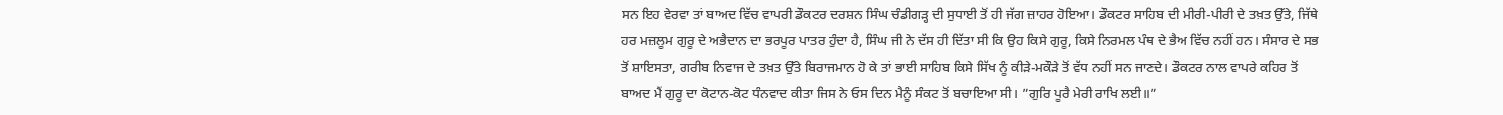ਸਨ ਇਹ ਵੇਰਵਾ ਤਾਂ ਬਾਅਦ ਵਿੱਚ ਵਾਪਰੀ ਡੌਕਟਰ ਦਰਸ਼ਨ ਸਿੰਘ ਚੰਡੀਗੜ੍ਹ ਦੀ ਸੁਧਾਈ ਤੋਂ ਹੀ ਜੱਗ ਜ਼ਾਹਰ ਹੋਇਆ। ਡੌਕਟਰ ਸਾਹਿਬ ਦੀ ਮੀਰੀ-ਪੀਰੀ ਦੇ ਤਖ਼ਤ ਉੱਤੇ, ਜਿੱਥੇ ਹਰ ਮਜ਼ਲੂਮ ਗੁਰੂ ਦੇ ਅਭੈਦਾਨ ਦਾ ਭਰਪੂਰ ਪਾਤਰ ਹੁੰਦਾ ਹੈ, ਸਿੰਘ ਜੀ ਨੇ ਦੱਸ ਹੀ ਦਿੱਤਾ ਸੀ ਕਿ ਉਹ ਕਿਸੇ ਗੁਰੂ, ਕਿਸੇ ਨਿਰਮਲ ਪੰਥ ਦੇ ਭੈਅ ਵਿੱਚ ਨਹੀਂ ਹਨ। ਸੰਸਾਰ ਦੇ ਸਭ ਤੋਂ ਸ਼ਾਇਸਤਾ, ਗਰੀਬ ਨਿਵਾਜ ਦੇ ਤਖ਼ਤ ਉੱਤੇ ਬਿਰਾਜਮਾਨ ਹੋ ਕੇ ਤਾਂ ਭਾਈ ਸਾਹਿਬ ਕਿਸੇ ਸਿੱਖ ਨੂੰ ਕੀੜੇ-ਮਕੌੜੇ ਤੋਂ ਵੱਧ ਨਹੀਂ ਸਨ ਜਾਣਦੇ। ਡੌਕਟਰ ਨਾਲ ਵਾਪਰੇ ਕਹਿਰ ਤੋਂ ਬਾਅਦ ਮੈਂ ਗੁਰੂ ਦਾ ਕੋਟਾਨ-ਕੋਟ ਧੰਨਵਾਦ ਕੀਤਾ ਜਿਸ ਨੇ ਓਸ ਦਿਨ ਮੈਨੂੰ ਸੰਕਟ ਤੋਂ ਬਚਾਇਆ ਸੀ। ”ਗੁਰਿ ਪੂਰੈ ਮੇਰੀ ਰਾਖਿ ਲਈ॥”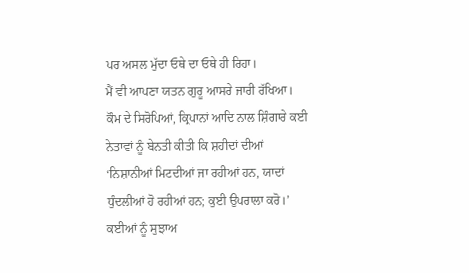ਪਰ ਅਸਲ ਮੁੱਦਾ ਓਥੇ ਦਾ ਓਥੇ ਹੀ ਰਿਹਾ।
ਮੈਂ ਵੀ ਆਪਣਾ ਯਤਨ ਗੁਰੂ ਆਸਰੇ ਜਾਰੀ ਰੱਖਿਆ। ਕੌਮ ਦੇ ਸਿਰੋਪਿਆਂ, ਕ੍ਰਿਪਾਨਾਂ ਆਦਿ ਨਾਲ ਸ਼ਿੰਗਾਰੇ ਕਈ ਨੇਤਾਵਾਂ ਨੂੰ ਬੇਨਤੀ ਕੀਤੀ ਕਿ ਸ਼ਹੀਦਾਂ ਦੀਆਂ ‘ਨਿਸ਼ਾਨੀਆਂ ਮਿਟਦੀਆਂ ਜਾ ਰਹੀਆਂ ਹਨ, ਯਾਦਾਂ ਧੁੰਦਲੀਆਂ ਹੋ ਰਹੀਆਂ ਹਨ; ਕੁਈ ਉਪਰਾਲਾ ਕਰੋ।’ ਕਈਆਂ ਨੂੰ ਸੁਝਾਅ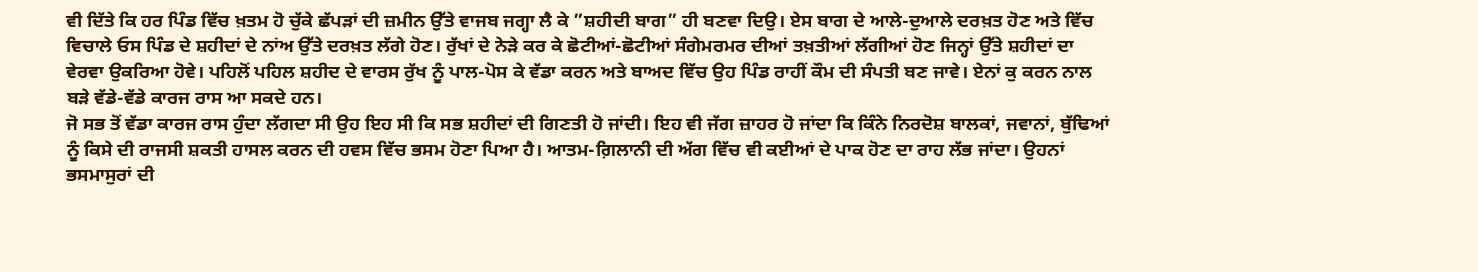ਵੀ ਦਿੱਤੇ ਕਿ ਹਰ ਪਿੰਡ ਵਿੱਚ ਖ਼ਤਮ ਹੋ ਚੁੱਕੇ ਛੱਪੜਾਂ ਦੀ ਜ਼ਮੀਨ ਉੱਤੇ ਵਾਜਬ ਜਗ੍ਹਾ ਲੈ ਕੇ ”ਸ਼ਹੀਦੀ ਬਾਗ” ਹੀ ਬਣਵਾ ਦਿਉ। ਏਸ ਬਾਗ ਦੇ ਆਲੇ-ਦੁਆਲੇ ਦਰਖ਼ਤ ਹੋਣ ਅਤੇ ਵਿੱਚ ਵਿਚਾਲੇ ਓਸ ਪਿੰਡ ਦੇ ਸ਼ਹੀਦਾਂ ਦੇ ਨਾਂਅ ਉੱਤੇ ਦਰਖ਼ਤ ਲੱਗੇ ਹੋਣ। ਰੁੱਖਾਂ ਦੇ ਨੇੜੇ ਕਰ ਕੇ ਛੋਟੀਆਂ-ਛੋਟੀਆਂ ਸੰਗੇਮਰਮਰ ਦੀਆਂ ਤਖ਼ਤੀਆਂ ਲੱਗੀਆਂ ਹੋਣ ਜਿਨ੍ਹਾਂ ਉੱਤੇ ਸ਼ਹੀਦਾਂ ਦਾ ਵੇਰਵਾ ਉਕਰਿਆ ਹੋਵੇ। ਪਹਿਲੋਂ ਪਹਿਲ ਸ਼ਹੀਦ ਦੇ ਵਾਰਸ ਰੁੱਖ ਨੂੰ ਪਾਲ-ਪੋਸ ਕੇ ਵੱਡਾ ਕਰਨ ਅਤੇ ਬਾਅਦ ਵਿੱਚ ਉਹ ਪਿੰਡ ਰਾਹੀਂ ਕੌਮ ਦੀ ਸੰਪਤੀ ਬਣ ਜਾਵੇ। ਏਨਾਂ ਕੁ ਕਰਨ ਨਾਲ ਬੜੇ ਵੱਡੇ-ਵੱਡੇ ਕਾਰਜ ਰਾਸ ਆ ਸਕਦੇ ਹਨ।
ਜੋ ਸਭ ਤੋਂ ਵੱਡਾ ਕਾਰਜ ਰਾਸ ਹੁੰਦਾ ਲੱਗਦਾ ਸੀ ਉਹ ਇਹ ਸੀ ਕਿ ਸਭ ਸ਼ਹੀਦਾਂ ਦੀ ਗਿਣਤੀ ਹੋ ਜਾਂਦੀ। ਇਹ ਵੀ ਜੱਗ ਜ਼ਾਹਰ ਹੋ ਜਾਂਦਾ ਕਿ ਕਿੰਨੇ ਨਿਰਦੋਸ਼ ਬਾਲਕਾਂ, ਜਵਾਨਾਂ, ਬੁੱਢਿਆਂ ਨੂੰ ਕਿਸੇ ਦੀ ਰਾਜਸੀ ਸ਼ਕਤੀ ਹਾਸਲ ਕਰਨ ਦੀ ਹਵਸ ਵਿੱਚ ਭਸਮ ਹੋਣਾ ਪਿਆ ਹੈ। ਆਤਮ-ਗ਼ਿਲਾਨੀ ਦੀ ਅੱਗ ਵਿੱਚ ਵੀ ਕਈਆਂ ਦੇ ਪਾਕ ਹੋਣ ਦਾ ਰਾਹ ਲੱਭ ਜਾਂਦਾ। ਉਹਨਾਂ ਭਸਮਾਸੁਰਾਂ ਦੀ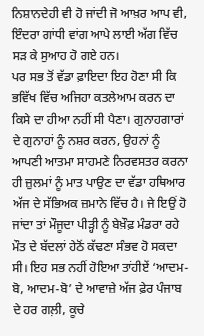ਨਿਸ਼ਾਨਦੇਹੀ ਵੀ ਹੋ ਜਾਂਦੀ ਜੋ ਆਖ਼ਰ ਆਪ ਵੀ, ਇੰਦਰਾ ਗਾਂਧੀ ਵਾਂਗ ਆਪੇ ਲਾਈ ਅੱਗ ਵਿੱਚ ਸੜ ਕੇ ਸੁਆਹ ਹੋ ਗਏ ਹਨ।
ਪਰ ਸਭ ਤੋਂ ਵੱਡਾ ਫ਼ਾਇਦਾ ਇਹ ਹੋਣਾ ਸੀ ਕਿ ਭਵਿੱਖ ਵਿੱਚ ਅਜਿਹਾ ਕਤਲੇਆਮ ਕਰਨ ਦਾ ਕਿਸੇ ਦਾ ਹੀਆ ਨਹੀਂ ਸੀ ਪੈਣਾ। ਗੁਨਾਹਗਾਰਾਂ ਦੇ ਗੁਨਾਹਾਂ ਨੂੰ ਨਸ਼ਰ ਕਰਨ, ਉਹਨਾਂ ਨੂੰ ਆਪਣੀ ਆਤਮਾ ਸਾਹਮਣੇ ਨਿਰਵਸਤਰ ਕਰਨਾ ਹੀ ਜ਼ੁਲਮਾਂ ਨੂੰ ਮਾਤ ਪਾਉਣ ਦਾ ਵੱਡਾ ਹਥਿਆਰ ਅੱਜ ਦੇ ਸੱਭਿਅਕ ਜ਼ਮਾਨੇ ਵਿੱਚ ਹੈ। ਜੇ ਇਉਂ ਹੋ ਜਾਂਦਾ ਤਾਂ ਮੌਜੂਦਾ ਪੀੜ੍ਹੀ ਨੂੰ ਬੇਖ਼ੌਫ਼ ਮੰਡਰਾ ਰਹੇ ਮੌਤ ਦੇ ਬੱਦਲਾਂ ਹੇਠੋਂ ਕੱਢਣਾ ਸੰਭਵ ਹੋ ਸਕਦਾ ਸੀ। ਇਹ ਸਭ ਨਹੀਂ ਹੋਇਆ ਤਾਂਹੀਏਂ ‘ਆਦਮ-ਬੋ, ਆਦਮ-ਬੋ’ ਦੇ ਆਵਾਜ਼ੇ ਅੱਜ ਫ਼ੇਰ ਪੰਜਾਬ ਦੇ ਹਰ ਗਲ਼ੀ, ਕੂਚੇ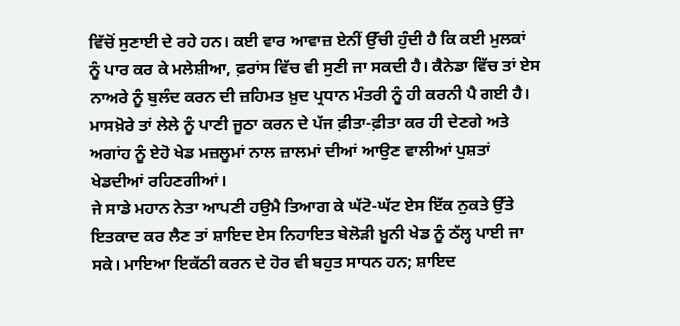ਵਿੱਚੋਂ ਸੁਣਾਈ ਦੇ ਰਹੇ ਹਨ। ਕਈ ਵਾਰ ਆਵਾਜ਼ ਏਨੀਂ ਉੱਚੀ ਹੁੰਦੀ ਹੈ ਕਿ ਕਈ ਮੁਲਕਾਂ ਨੂੰ ਪਾਰ ਕਰ ਕੇ ਮਲੇਸ਼ੀਆ, ਫ਼ਰਾਂਸ ਵਿੱਚ ਵੀ ਸੁਣੀ ਜਾ ਸਕਦੀ ਹੈ। ਕੈਨੇਡਾ ਵਿੱਚ ਤਾਂ ਏਸ ਨਾਅਰੇ ਨੂੰ ਬੁਲੰਦ ਕਰਨ ਦੀ ਜ਼ਹਿਮਤ ਖ਼ੁਦ ਪ੍ਰਧਾਨ ਮੰਤਰੀ ਨੂੰ ਹੀ ਕਰਨੀ ਪੈ ਗਈ ਹੈ। ਮਾਸਖ਼ੋਰੇ ਤਾਂ ਲੇਲੇ ਨੂੰ ਪਾਣੀ ਜੂਠਾ ਕਰਨ ਦੇ ਪੱਜ ਫ਼ੀਤਾ-ਫ਼ੀਤਾ ਕਰ ਹੀ ਦੇਣਗੇ ਅਤੇ ਅਗਾਂਹ ਨੂੰ ਏਹੋ ਖੇਡ ਮਜ਼ਲੂਮਾਂ ਨਾਲ ਜ਼ਾਲਮਾਂ ਦੀਆਂ ਆਉਣ ਵਾਲੀਆਂ ਪੁਸ਼ਤਾਂ ਖੇਡਦੀਆਂ ਰਹਿਣਗੀਆਂ।
ਜੇ ਸਾਡੇ ਮਹਾਨ ਨੇਤਾ ਆਪਣੀ ਹਉਮੈ ਤਿਆਗ ਕੇ ਘੱਟੋ-ਘੱਟ ਏਸ ਇੱਕ ਨੁਕਤੇ ਉੱਤੇ ਇਤਕਾਦ ਕਰ ਲੈਣ ਤਾਂ ਸ਼ਾਇਦ ਏਸ ਨਿਹਾਇਤ ਬੇਲੋੜੀ ਖ਼ੂਨੀ ਖੇਡ ਨੂੰ ਠੱਲ੍ਹ ਪਾਈ ਜਾ ਸਕੇ। ਮਾਇਆ ਇਕੱਠੀ ਕਰਨ ਦੇ ਹੋਰ ਵੀ ਬਹੁਤ ਸਾਧਨ ਹਨ; ਸ਼ਾਇਦ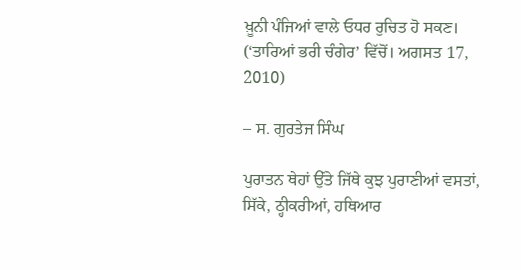ਖ਼ੂਨੀ ਪੰਜਿਆਂ ਵਾਲੇ ਓਧਰ ਰੁਚਿਤ ਹੋ ਸਕਣ।
(‘ਤਾਰਿਆਂ ਭਰੀ ਚੰਗੇਰ’ ਵਿੱਚੋਂ। ਅਗਸਤ 17, 2010)

– ਸ. ਗੁਰਤੇਜ ਸਿੰਘ

ਪੁਰਾਤਨ ਥੇਹਾਂ ਉੱਤੇ ਜਿੱਥੇ ਕੁਝ ਪੁਰਾਣੀਆਂ ਵਸਤਾਂ, ਸਿੱਕੇ, ਠ੍ਹੀਕਰੀਆਂ, ਹਥਿਆਰ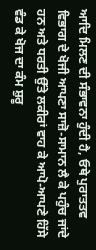ਆਦਿ ਮਿਲਣ ਦੀ ਸੰਭਾਵਨਾ ਹੁੰਦੀ ਹੈ, ਓਥੇ ਪੁਰਾਤਤਵ ਵਿਭਾਗ ਦੇ ਖੋਜੀ ਆਪਣਾ ਸਾਜ਼ੋ-ਸਾਮਾਨ ਲੈ ਕੇ ਪਹੁੰਚ ਜਾਂਦੇ ਹਨ ਅਤੇ ਧਰਤੀ ਉੱਤੇ ਲਕੀਰਾਂ ਵਾਹ ਕੇ ਆਪੋ-ਆਪਣੇ ਹਿੱਸੇ ਵੰਡ ਕੇ ਖੋਜ ਦਾ ਕੰਮ ਸ਼ੁਰੂ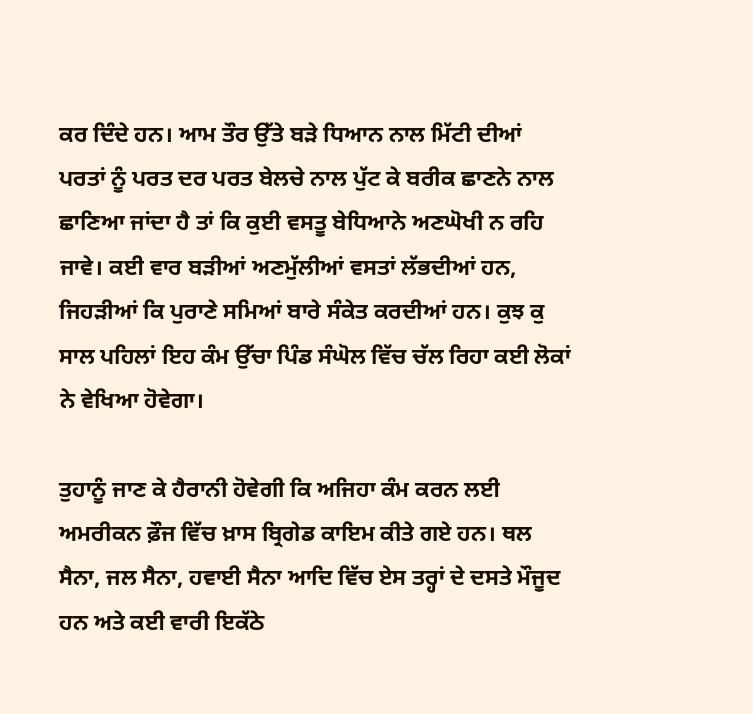ਕਰ ਦਿੰਦੇ ਹਨ। ਆਮ ਤੌਰ ਉੱਤੇ ਬੜੇ ਧਿਆਨ ਨਾਲ ਮਿੱਟੀ ਦੀਆਂ ਪਰਤਾਂ ਨੂੰ ਪਰਤ ਦਰ ਪਰਤ ਬੇਲਚੇ ਨਾਲ ਪੁੱਟ ਕੇ ਬਰੀਕ ਛਾਣਨੇ ਨਾਲ ਛਾਣਿਆ ਜਾਂਦਾ ਹੈ ਤਾਂ ਕਿ ਕੁਈ ਵਸਤੂ ਬੇਧਿਆਨੇ ਅਣਘੋਖੀ ਨ ਰਹਿ ਜਾਵੇ। ਕਈ ਵਾਰ ਬੜੀਆਂ ਅਣਮੁੱਲੀਆਂ ਵਸਤਾਂ ਲੱਭਦੀਆਂ ਹਨ, ਜਿਹੜੀਆਂ ਕਿ ਪੁਰਾਣੇ ਸਮਿਆਂ ਬਾਰੇ ਸੰਕੇਤ ਕਰਦੀਆਂ ਹਨ। ਕੁਝ ਕੁ ਸਾਲ ਪਹਿਲਾਂ ਇਹ ਕੰਮ ਉੱਚਾ ਪਿੰਡ ਸੰਘੋਲ ਵਿੱਚ ਚੱਲ ਰਿਹਾ ਕਈ ਲੋਕਾਂ ਨੇ ਵੇਖਿਆ ਹੋਵੇਗਾ।

ਤੁਹਾਨੂੰ ਜਾਣ ਕੇ ਹੈਰਾਨੀ ਹੋਵੇਗੀ ਕਿ ਅਜਿਹਾ ਕੰਮ ਕਰਨ ਲਈ ਅਮਰੀਕਨ ਫ਼ੌਜ ਵਿੱਚ ਖ਼ਾਸ ਬ੍ਰਿਗੇਡ ਕਾਇਮ ਕੀਤੇ ਗਏ ਹਨ। ਥਲ ਸੈਨਾ, ਜਲ ਸੈਨਾ, ਹਵਾਈ ਸੈਨਾ ਆਦਿ ਵਿੱਚ ਏਸ ਤਰ੍ਹਾਂ ਦੇ ਦਸਤੇ ਮੌਜੂਦ ਹਨ ਅਤੇ ਕਈ ਵਾਰੀ ਇਕੱਠੇ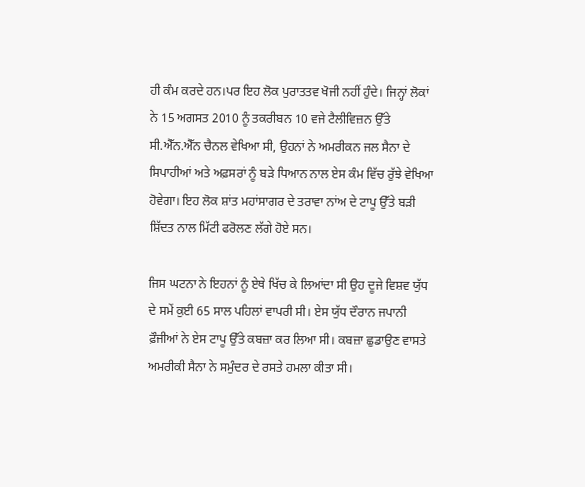ਹੀ ਕੰਮ ਕਰਦੇ ਹਨ।ਪਰ ਇਹ ਲੋਕ ਪੁਰਾਤਤਵ ਖੋਜੀ ਨਹੀਂ ਹੁੰਦੇ। ਜਿਨ੍ਹਾਂ ਲੋਕਾਂ ਨੇ 15 ਅਗਸਤ 2010 ਨੂੰ ਤਕਰੀਬਨ 10 ਵਜੇ ਟੈਲੀਵਿਜ਼ਨ ਉੱਤੇ ਸੀ.ਐੱਨ.ਐੱਨ ਚੈਨਲ ਵੇਖਿਆ ਸੀ, ਉਹਨਾਂ ਨੇ ਅਮਰੀਕਨ ਜਲ ਸੈਨਾ ਦੇ ਸਿਪਾਹੀਆਂ ਅਤੇ ਅਫ਼ਸਰਾਂ ਨੂੰ ਬੜੇ ਧਿਆਨ ਨਾਲ ਏਸ ਕੰਮ ਵਿੱਚ ਰੁੱਝੇ ਵੇਖਿਆ ਹੋਵੇਗਾ। ਇਹ ਲੋਕ ਸ਼ਾਂਤ ਮਹਾਂਸਾਗਰ ਦੇ ਤਰਾਵਾ ਨਾਂਅ ਦੇ ਟਾਪੂ ਉੱਤੇ ਬੜੀ ਸ਼ਿੱਦਤ ਨਾਲ ਮਿੱਟੀ ਫਰੋਲਣ ਲੱਗੇ ਹੋਏ ਸਨ।

ਜਿਸ ਘਟਨਾ ਨੇ ਇਹਨਾਂ ਨੂੰ ਏਥੇ ਖਿੱਚ ਕੇ ਲਿਆਂਦਾ ਸੀ ਉਹ ਦੂਜੇ ਵਿਸ਼ਵ ਯੁੱਧ ਦੇ ਸਮੇਂ ਕੁਈ 65 ਸਾਲ ਪਹਿਲਾਂ ਵਾਪਰੀ ਸੀ। ਏਸ ਯੁੱਧ ਦੌਰਾਨ ਜਪਾਨੀ ਫ਼ੌਜੀਆਂ ਨੇ ਏਸ ਟਾਪੂ ਉੱਤੇ ਕਬਜ਼ਾ ਕਰ ਲਿਆ ਸੀ। ਕਬਜ਼ਾ ਛੁਡਾਉਣ ਵਾਸਤੇ ਅਮਰੀਕੀ ਸੈਨਾ ਨੇ ਸਮੁੰਦਰ ਦੇ ਰਸਤੇ ਹਮਲਾ ਕੀਤਾ ਸੀ।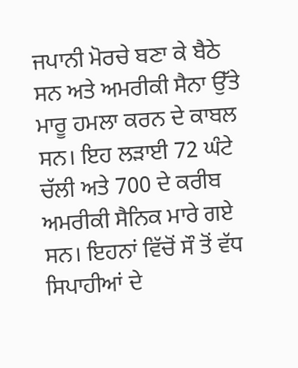ਜਪਾਨੀ ਮੋਰਚੇ ਬਣਾ ਕੇ ਬੈਠੇ ਸਨ ਅਤੇ ਅਮਰੀਕੀ ਸੈਨਾ ਉੱਤੇ ਮਾਰੂ ਹਮਲਾ ਕਰਨ ਦੇ ਕਾਬਲ ਸਨ। ਇਹ ਲੜਾਈ 72 ਘੰਟੇ ਚੱਲੀ ਅਤੇ 700 ਦੇ ਕਰੀਬ ਅਮਰੀਕੀ ਸੈਨਿਕ ਮਾਰੇ ਗਏ ਸਨ। ਇਹਨਾਂ ਵਿੱਚੋਂ ਸੌ ਤੋਂ ਵੱਧ ਸਿਪਾਹੀਆਂ ਦੇ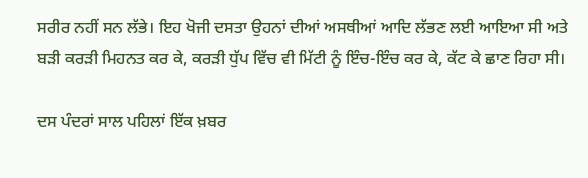ਸਰੀਰ ਨਹੀਂ ਸਨ ਲੱਭੇ। ਇਹ ਖੋਜੀ ਦਸਤਾ ਉਹਨਾਂ ਦੀਆਂ ਅਸਥੀਆਂ ਆਦਿ ਲੱਭਣ ਲਈ ਆਇਆ ਸੀ ਅਤੇ ਬੜੀ ਕਰੜੀ ਮਿਹਨਤ ਕਰ ਕੇ, ਕਰੜੀ ਧੁੱਪ ਵਿੱਚ ਵੀ ਮਿੱਟੀ ਨੂੰ ਇੰਚ-ਇੰਚ ਕਰ ਕੇ, ਕੱਟ ਕੇ ਛਾਣ ਰਿਹਾ ਸੀ।

ਦਸ ਪੰਦਰਾਂ ਸਾਲ ਪਹਿਲਾਂ ਇੱਕ ਖ਼ਬਰ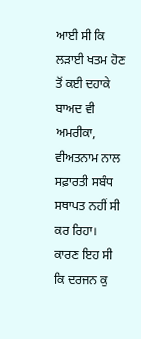ਆਈ ਸੀ ਕਿ ਲੜਾਈ ਖਤਮ ਹੋਣ ਤੋਂ ਕਈ ਦਹਾਕੇ ਬਾਅਦ ਵੀ ਅਮਰੀਕਾ, ਵੀਅਤਨਾਮ ਨਾਲ ਸਫ਼ਾਰਤੀ ਸਬੰਧ ਸਥਾਪਤ ਨਹੀਂ ਸੀ ਕਰ ਰਿਹਾ। ਕਾਰਣ ਇਹ ਸੀ ਕਿ ਦਰਜਨ ਕੁ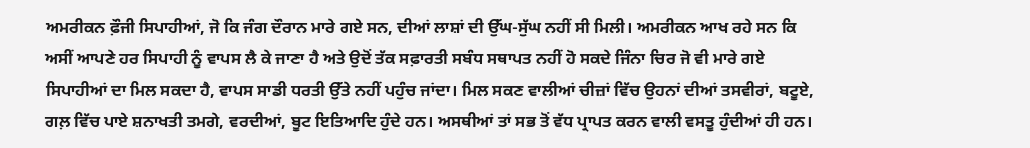ਅਮਰੀਕਨ ਫ਼ੌਜੀ ਸਿਪਾਹੀਆਂ, ਜੋ ਕਿ ਜੰਗ ਦੌਰਾਨ ਮਾਰੇ ਗਏ ਸਨ, ਦੀਆਂ ਲਾਸ਼ਾਂ ਦੀ ਉੱਘ-ਸੁੱਘ ਨਹੀਂ ਸੀ ਮਿਲੀ। ਅਮਰੀਕਨ ਆਖ ਰਹੇ ਸਨ ਕਿ ਅਸੀਂ ਆਪਣੇ ਹਰ ਸਿਪਾਹੀ ਨੂੰ ਵਾਪਸ ਲੈ ਕੇ ਜਾਣਾ ਹੈ ਅਤੇ ਉਦੋਂ ਤੱਕ ਸਫ਼ਾਰਤੀ ਸਬੰਧ ਸਥਾਪਤ ਨਹੀਂ ਹੋ ਸਕਦੇ ਜਿੰਨਾ ਚਿਰ ਜੋ ਵੀ ਮਾਰੇ ਗਏ ਸਿਪਾਹੀਆਂ ਦਾ ਮਿਲ ਸਕਦਾ ਹੈ, ਵਾਪਸ ਸਾਡੀ ਧਰਤੀ ਉੱਤੇ ਨਹੀਂ ਪਹੁੰਚ ਜਾਂਦਾ। ਮਿਲ ਸਕਣ ਵਾਲੀਆਂ ਚੀਜ਼ਾਂ ਵਿੱਚ ਉਹਨਾਂ ਦੀਆਂ ਤਸਵੀਰਾਂ, ਬਟੂਏ, ਗਲ਼ ਵਿੱਚ ਪਾਏ ਸ਼ਨਾਖਤੀ ਤਮਗੇ, ਵਰਦੀਆਂ, ਬੂਟ ਇਤਿਆਦਿ ਹੁੰਦੇ ਹਨ। ਅਸਥੀਆਂ ਤਾਂ ਸਭ ਤੋਂ ਵੱਧ ਪ੍ਰਾਪਤ ਕਰਨ ਵਾਲੀ ਵਸਤੂ ਹੁੰਦੀਆਂ ਹੀ ਹਨ।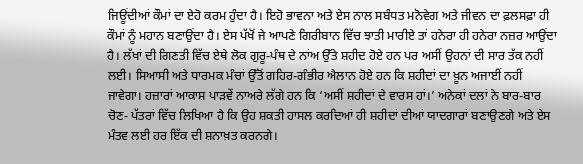ਜਿਊਂਦੀਆਂ ਕੌਮਾਂ ਦਾ ਏਹੋ ਕਰਮ ਹੁੰਦਾ ਹੈ। ਇਹੋ ਭਾਵਨਾ ਅਤੇ ਏਸ ਨਾਲ ਸਬੰਧਤ ਮਨੋਵੇਗ ਅਤੇ ਜੀਵਨ ਦਾ ਫ਼ਲਸਫ਼ਾ ਹੀ ਕੌਮਾਂ ਨੂੰ ਮਹਾਨ ਬਣਾਉਂਦਾ ਹੈ। ਏਸ ਪੱਖੋਂ ਜੇ ਆਪਣੇ ਗਿਰੀਬਾਨ ਵਿੱਚ ਝਾਤੀ ਮਾਰੀਏ ਤਾਂ ਹਨੇਰਾ ਹੀ ਹਨੇਰਾ ਨਜ਼ਰ ਆਉਂਦਾ ਹੈ। ਲੱਖਾਂ ਦੀ ਗਿਣਤੀ ਵਿੱਚ ਏਥੇ ਲੋਕ ਗੁਰੂ-ਪੰਥ ਦੇ ਨਾਂਅ ਉੱਤੇ ਸ਼ਹੀਦ ਹੋਏ ਹਨ ਪਰ ਅਸੀਂ ਉਹਨਾਂ ਦੀ ਸਾਰ ਤੱਕ ਨਹੀਂ ਲਈ। ਸਿਆਸੀ ਅਤੇ ਧਾਰਮਕ ਮੰਚਾਂ ਉੱਤੋਂ ਗਹਿਰ-ਗੰਭੀਰ ਐਲਾਨ ਹੋਏ ਹਨ ਕਿ ਸ਼ਹੀਦਾਂ ਦਾ ਖ਼ੂਨ ਅਜਾਈਂ ਨਹੀਂ ਜਾਵੇਗਾ। ਹਜ਼ਾਰਾਂ ਆਕਾਸ਼ ਪਾੜਵੇਂ ਨਾਅਰੇ ਲੱਗੇ ਹਨ ਕਿ ‘ਅਸੀਂ ਸ਼ਹੀਦਾਂ ਦੇ ਵਾਰਸ ਹਾਂ।’ ਅਨੇਕਾਂ ਦਲਾਂ ਨੇ ਬਾਰ-ਬਾਰ ਚੋਣ- ਪੱਤਰਾਂ ਵਿੱਚ ਲਿਖਿਆ ਹੈ ਕਿ ਉਹ ਸ਼ਕਤੀ ਹਾਸਲ ਕਰਦਿਆਂ ਹੀ ਸ਼ਹੀਦਾਂ ਦੀਆਂ ਯਾਦਗਾਰਾਂ ਬਣਾਉਣਗੇ ਅਤੇ ਏਸ ਮੰਤਵ ਲਈ ਹਰ ਇੱਕ ਦੀ ਸ਼ਨਾਖ਼ਤ ਕਰਨਗੇ।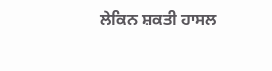ਲੇਕਿਨ ਸ਼ਕਤੀ ਹਾਸਲ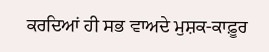ਕਰਦਿਆਂ ਹੀ ਸਭ ਵਾਅਦੇ ਮੁਸ਼ਕ-ਕਾਫ਼ੂਰ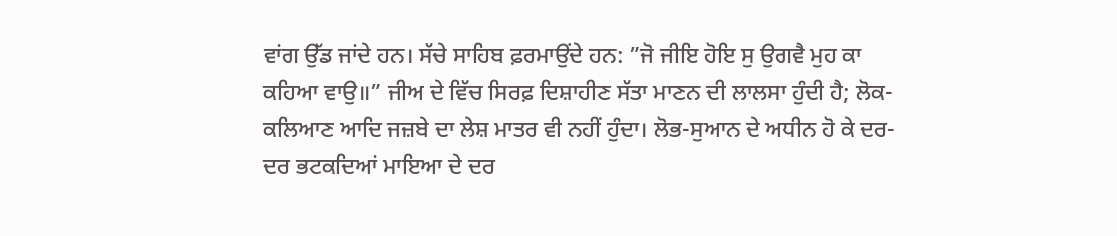ਵਾਂਗ ਉੱਡ ਜਾਂਦੇ ਹਨ। ਸੱਚੇ ਸਾਹਿਬ ਫ਼ਰਮਾਉਂਦੇ ਹਨ: ”ਜੋ ਜੀਇ ਹੋਇ ਸੁ ਉਗਵੈ ਮੁਹ ਕਾ ਕਹਿਆ ਵਾਉ॥” ਜੀਅ ਦੇ ਵਿੱਚ ਸਿਰਫ਼ ਦਿਸ਼ਾਹੀਣ ਸੱਤਾ ਮਾਣਨ ਦੀ ਲਾਲਸਾ ਹੁੰਦੀ ਹੈ; ਲੋਕ-ਕਲਿਆਣ ਆਦਿ ਜਜ਼ਬੇ ਦਾ ਲੇਸ਼ ਮਾਤਰ ਵੀ ਨਹੀਂ ਹੁੰਦਾ। ਲੋਭ-ਸੁਆਨ ਦੇ ਅਧੀਨ ਹੋ ਕੇ ਦਰ-ਦਰ ਭਟਕਦਿਆਂ ਮਾਇਆ ਦੇ ਦਰ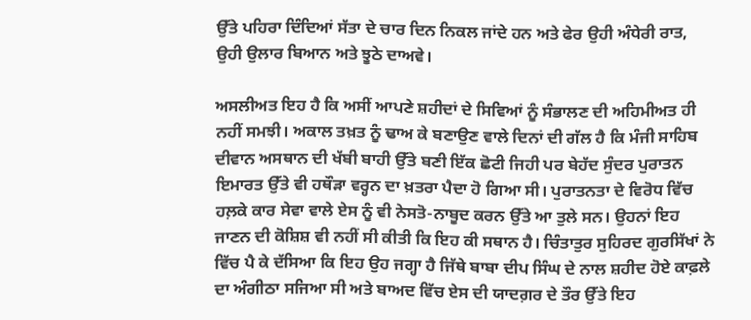ਉੱਤੇ ਪਹਿਰਾ ਦਿੰਦਿਆਂ ਸੱਤਾ ਦੇ ਚਾਰ ਦਿਨ ਨਿਕਲ ਜਾਂਦੇ ਹਨ ਅਤੇ ਫੇਰ ਉਹੀ ਅੰਧੇਰੀ ਰਾਤ, ਉਹੀ ਉਲਾਰ ਬਿਆਨ ਅਤੇ ਝੂਠੇ ਦਾਅਵੇ।

ਅਸਲੀਅਤ ਇਹ ਹੈ ਕਿ ਅਸੀਂ ਆਪਣੇ ਸ਼ਹੀਦਾਂ ਦੇ ਸਿਵਿਆਂ ਨੂੰ ਸੰਭਾਲਣ ਦੀ ਅਹਿਮੀਅਤ ਹੀ ਨਹੀਂ ਸਮਝੀ। ਅਕਾਲ ਤਖ਼ਤ ਨੂੰ ਢਾਅ ਕੇ ਬਣਾਉਣ ਵਾਲੇ ਦਿਨਾਂ ਦੀ ਗੱਲ ਹੈ ਕਿ ਮੰਜੀ ਸਾਹਿਬ ਦੀਵਾਨ ਅਸਥਾਨ ਦੀ ਖੱਬੀ ਬਾਹੀ ਉੱਤੇ ਬਣੀ ਇੱਕ ਛੋਟੀ ਜਿਹੀ ਪਰ ਬੇਹੱਦ ਸੁੰਦਰ ਪੁਰਾਤਨ ਇਮਾਰਤ ਉੱਤੇ ਵੀ ਹਥੌੜਾ ਵਰ੍ਹਨ ਦਾ ਖ਼ਤਰਾ ਪੈਦਾ ਹੋ ਗਿਆ ਸੀ। ਪੁਰਾਤਨਤਾ ਦੇ ਵਿਰੋਧ ਵਿੱਚ ਹਲ਼ਕੇ ਕਾਰ ਸੇਵਾ ਵਾਲੇ ਏਸ ਨੂੰ ਵੀ ਨੇਸਤੋ-ਨਾਬੂਦ ਕਰਨ ਉੱਤੇ ਆ ਤੁਲੇ ਸਨ। ਉਹਨਾਂ ਇਹ ਜਾਣਨ ਦੀ ਕੋਸ਼ਿਸ਼ ਵੀ ਨਹੀਂ ਸੀ ਕੀਤੀ ਕਿ ਇਹ ਕੀ ਸਥਾਨ ਹੈ। ਚਿੰਤਾਤੁਰ ਸੁਹਿਰਦ ਗੁਰਸਿੱਖਾਂ ਨੇ ਵਿੱਚ ਪੈ ਕੇ ਦੱਸਿਆ ਕਿ ਇਹ ਉਹ ਜਗ੍ਹਾ ਹੈ ਜਿੱਥੇ ਬਾਬਾ ਦੀਪ ਸਿੰਘ ਦੇ ਨਾਲ ਸ਼ਹੀਦ ਹੋਏ ਕਾਫ਼ਲੇ ਦਾ ਅੰਗੀਠਾ ਸਜਿਆ ਸੀ ਅਤੇ ਬਾਅਦ ਵਿੱਚ ਏਸ ਦੀ ਯਾਦਗ਼ਰ ਦੇ ਤੌਰ ਉੱਤੇ ਇਹ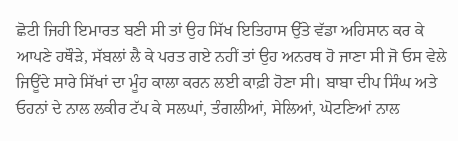ਛੋਟੀ ਜਿਹੀ ਇਮਾਰਤ ਬਣੀ ਸੀ ਤਾਂ ਉਹ ਸਿੱਖ ਇਤਿਹਾਸ ਉੱਤੇ ਵੱਡਾ ਅਹਿਸਾਨ ਕਰ ਕੇ ਆਪਣੇ ਹਥੌੜੇ, ਸੱਬਲਾਂ ਲੈ ਕੇ ਪਰਤ ਗਏ ਨਹੀਂ ਤਾਂ ਉਹ ਅਨਰਥ ਹੋ ਜਾਣਾ ਸੀ ਜੋ ਓਸ ਵੇਲੇ ਜਿਊਂਦੇ ਸਾਰੇ ਸਿੱਖਾਂ ਦਾ ਮੂੰਹ ਕਾਲਾ ਕਰਨ ਲਈ ਕਾਫ਼ੀ ਹੋਣਾ ਸੀ। ਬਾਬਾ ਦੀਪ ਸਿੰਘ ਅਤੇ ਓਹਨਾਂ ਦੇ ਨਾਲ ਲਕੀਰ ਟੱਪ ਕੇ ਸਲਘਾਂ, ਤੰਗਲੀਆਂ, ਸੇਲਿਆਂ, ਘੋਟਣਿਆਂ ਨਾਲ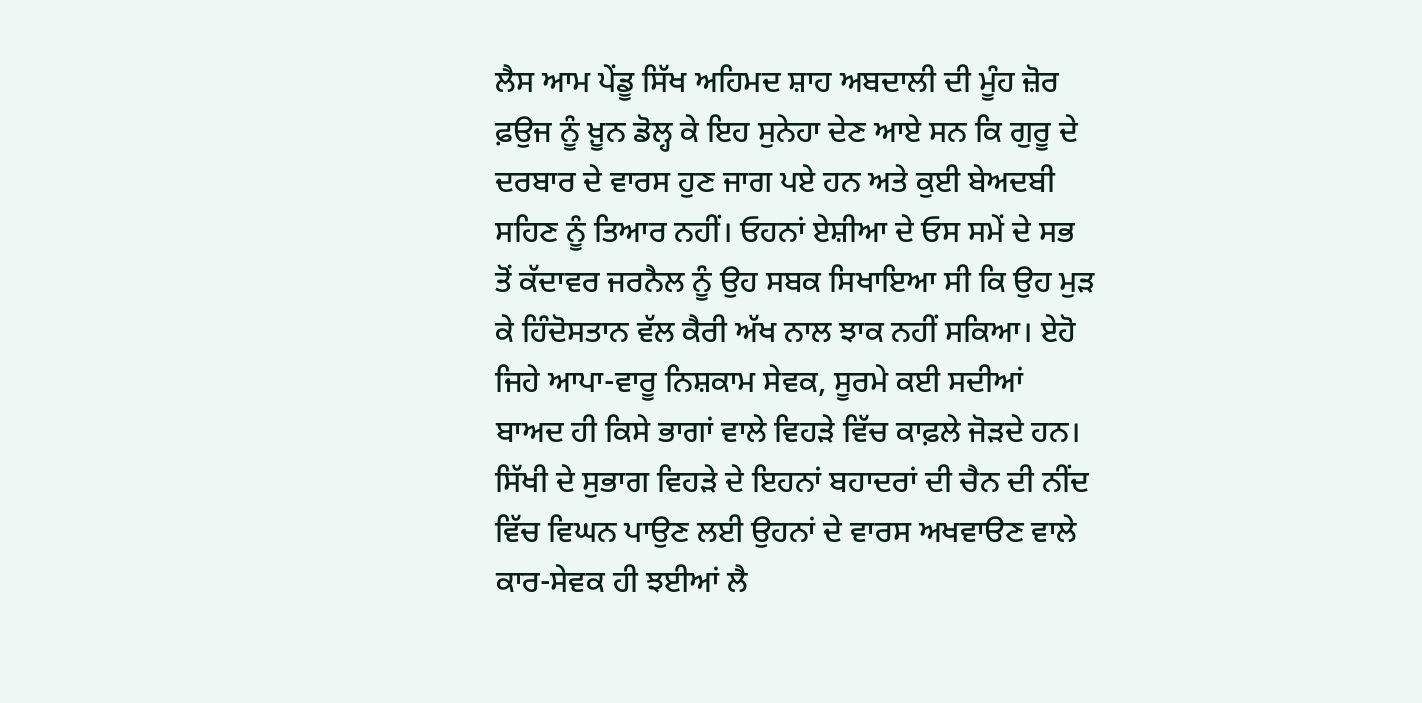ਲੈਸ ਆਮ ਪੇਂਡੂ ਸਿੱਖ ਅਹਿਮਦ ਸ਼ਾਹ ਅਬਦਾਲੀ ਦੀ ਮੂੰਹ ਜ਼ੋਰ ਫ਼ਉਜ ਨੂੰ ਖ਼ੂਨ ਡੋਲ੍ਹ ਕੇ ਇਹ ਸੁਨੇਹਾ ਦੇਣ ਆਏ ਸਨ ਕਿ ਗੁਰੂ ਦੇ ਦਰਬਾਰ ਦੇ ਵਾਰਸ ਹੁਣ ਜਾਗ ਪਏ ਹਨ ਅਤੇ ਕੁਈ ਬੇਅਦਬੀ ਸਹਿਣ ਨੂੰ ਤਿਆਰ ਨਹੀਂ। ਓਹਨਾਂ ਏਸ਼ੀਆ ਦੇ ਓਸ ਸਮੇਂ ਦੇ ਸਭ ਤੋਂ ਕੱਦਾਵਰ ਜਰਨੈਲ ਨੂੰ ਉਹ ਸਬਕ ਸਿਖਾਇਆ ਸੀ ਕਿ ਉਹ ਮੁੜ ਕੇ ਹਿੰਦੋਸਤਾਨ ਵੱਲ ਕੈਰੀ ਅੱਖ ਨਾਲ ਝਾਕ ਨਹੀਂ ਸਕਿਆ। ਏਹੋ ਜਿਹੇ ਆਪਾ-ਵਾਰੂ ਨਿਸ਼ਕਾਮ ਸੇਵਕ, ਸੂਰਮੇ ਕਈ ਸਦੀਆਂ ਬਾਅਦ ਹੀ ਕਿਸੇ ਭਾਗਾਂ ਵਾਲੇ ਵਿਹੜੇ ਵਿੱਚ ਕਾਫ਼ਲੇ ਜੋੜਦੇ ਹਨ। ਸਿੱਖੀ ਦੇ ਸੁਭਾਗ ਵਿਹੜੇ ਦੇ ਇਹਨਾਂ ਬਹਾਦਰਾਂ ਦੀ ਚੈਨ ਦੀ ਨੀਂਦ ਵਿੱਚ ਵਿਘਨ ਪਾਉਣ ਲਈ ਉਹਨਾਂ ਦੇ ਵਾਰਸ ਅਖਵਾੳਣ ਵਾਲੇ ਕਾਰ-ਸੇਵਕ ਹੀ ਝਈਆਂ ਲੈ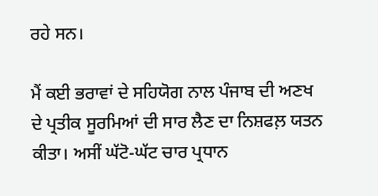ਰਹੇ ਸਨ।

ਮੈਂ ਕਈ ਭਰਾਵਾਂ ਦੇ ਸਹਿਯੋਗ ਨਾਲ ਪੰਜਾਬ ਦੀ ਅਣਖ ਦੇ ਪ੍ਰਤੀਕ ਸੂਰਮਿਆਂ ਦੀ ਸਾਰ ਲੈਣ ਦਾ ਨਿਸ਼ਫਲ਼ ਯਤਨ ਕੀਤਾ। ਅਸੀਂ ਘੱਟੋ-ਘੱਟ ਚਾਰ ਪ੍ਰਧਾਨ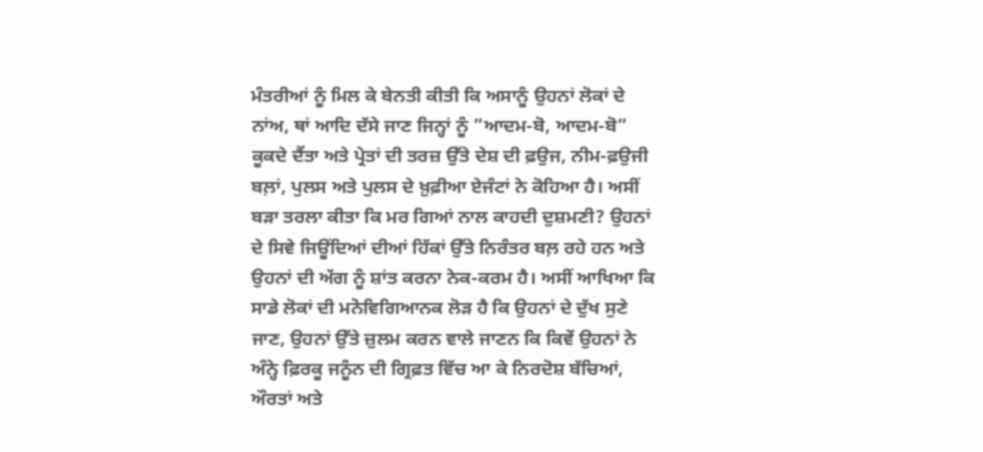ਮੰਤਰੀਆਂ ਨੂੰ ਮਿਲ ਕੇ ਬੇਨਤੀ ਕੀਤੀ ਕਿ ਅਸਾਨੂੰ ਉਹਨਾਂ ਲੋਕਾਂ ਦੇ ਨਾਂਅ, ਥਾਂ ਆਦਿ ਦੱਸੇ ਜਾਣ ਜਿਨ੍ਹਾਂ ਨੂੰ ”ਆਦਮ-ਬੋ, ਆਦਮ-ਬੋ” ਕੂਕਦੇ ਦੈਂਤਾ ਅਤੇ ਪ੍ਰੇਤਾਂ ਦੀ ਤਰਜ਼ ਉੱਤੇ ਦੇਸ਼ ਦੀ ਫ਼ਉਜ, ਨੀਮ-ਫ਼ਉਜੀ ਬਲ਼ਾਂ, ਪੁਲਸ ਅਤੇ ਪੁਲਸ ਦੇ ਖ਼ੁਫ਼ੀਆ ਏਜੰਟਾਂ ਨੇ ਕੋਹਿਆ ਹੈ। ਅਸੀਂ ਬੜਾ ਤਰਲਾ ਕੀਤਾ ਕਿ ਮਰ ਗਿਆਂ ਨਾਲ ਕਾਹਦੀ ਦੁਸ਼ਮਣੀ? ਉਹਨਾਂ ਦੇ ਸਿਵੇ ਜਿਊਂਦਿਆਂ ਦੀਆਂ ਹਿੱਕਾਂ ਉੱਤੇ ਨਿਰੰਤਰ ਬਲ਼ ਰਹੇ ਹਨ ਅਤੇ ਉਹਨਾਂ ਦੀ ਅੱਗ ਨੂੰ ਸ਼ਾਂਤ ਕਰਨਾ ਨੇਕ-ਕਰਮ ਹੈ। ਅਸੀਂ ਆਖਿਆ ਕਿ ਸਾਡੇ ਲੋਕਾਂ ਦੀ ਮਨੋਵਿਗਿਆਨਕ ਲੋੜ ਹੈ ਕਿ ਉਹਨਾਂ ਦੇ ਦੁੱਖ ਸੁਣੇ ਜਾਣ, ਉਹਨਾਂ ਉੱਤੇ ਜ਼ੁਲਮ ਕਰਨ ਵਾਲੇ ਜਾਣਨ ਕਿ ਕਿਵੇਂ ਉਹਨਾਂ ਨੇ ਅੰਨ੍ਹੇ ਫ਼ਿਰਕੂ ਜਨੂੰਨ ਦੀ ਗ੍ਰਿਫ਼ਤ ਵਿੱਚ ਆ ਕੇ ਨਿਰਦੋਸ਼ ਬੱਚਿਆਂ, ਔਰਤਾਂ ਅਤੇ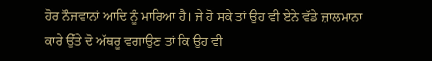ਹੋਰ ਨੌਜਵਾਨਾਂ ਆਦਿ ਨੂੰ ਮਾਰਿਆ ਹੈ। ਜੇ ਹੋ ਸਕੇ ਤਾਂ ਉਹ ਵੀ ਏਨੇ ਵੱਡੇ ਜ਼ਾਲਮਾਨਾ ਕਾਰੇ ਉੱਤੇ ਦੋ ਅੱਥਰੂ ਵਗਾਉਣ ਤਾਂ ਕਿ ਉਹ ਵੀ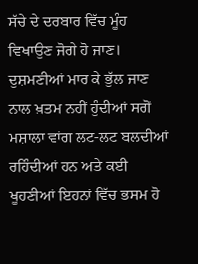ਸੱਚੇ ਦੇ ਦਰਬਾਰ ਵਿੱਚ ਮੂੰਹ ਵਿਖਾਉਣ ਜੋਗੇ ਹੋ ਜਾਣ। ਦੁਸ਼ਮਣੀਆਂ ਮਾਰ ਕੇ ਭੁੱਲ ਜਾਣ ਨਾਲ ਖ਼ਤਮ ਨਹੀਂ ਹੁੰਦੀਆਂ ਸਗੋਂ ਮਸ਼ਾਲਾ ਵਾਂਗ ਲਟ-ਲਟ ਬਲਦੀਆਂ ਰਹਿੰਦੀਆਂ ਹਨ ਅਤੇ ਕਈ ਖੂਹਣੀਆਂ ਇਹਨਾਂ ਵਿੱਚ ਭਸਮ ਹੋ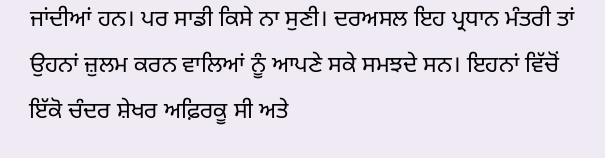ਜਾਂਦੀਆਂ ਹਨ। ਪਰ ਸਾਡੀ ਕਿਸੇ ਨਾ ਸੁਣੀ। ਦਰਅਸਲ ਇਹ ਪ੍ਰਧਾਨ ਮੰਤਰੀ ਤਾਂ ਉਹਨਾਂ ਜ਼ੁਲਮ ਕਰਨ ਵਾਲਿਆਂ ਨੂੰ ਆਪਣੇ ਸਕੇ ਸਮਝਦੇ ਸਨ। ਇਹਨਾਂ ਵਿੱਚੋਂ ਇੱਕੋ ਚੰਦਰ ਸ਼ੇਖਰ ਅਫ਼ਿਰਕੂ ਸੀ ਅਤੇ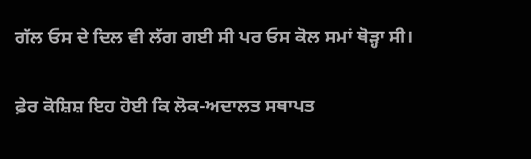ਗੱਲ ਓਸ ਦੇ ਦਿਲ ਵੀ ਲੱਗ ਗਈ ਸੀ ਪਰ ਓਸ ਕੋਲ ਸਮਾਂ ਥੋੜ੍ਹਾ ਸੀ।

ਫ਼ੇਰ ਕੋਸ਼ਿਸ਼ ਇਹ ਹੋਈ ਕਿ ਲੋਕ-ਅਦਾਲਤ ਸਥਾਪਤ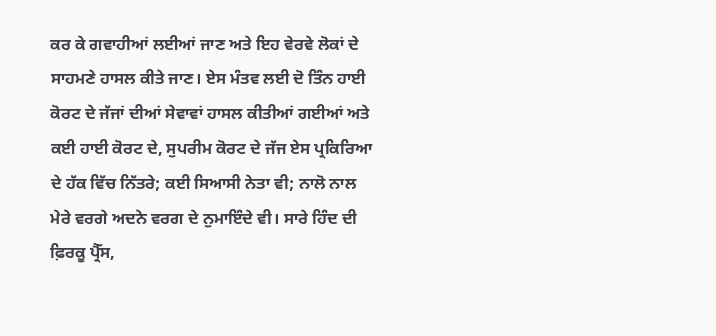ਕਰ ਕੇ ਗਵਾਹੀਆਂ ਲਈਆਂ ਜਾਣ ਅਤੇ ਇਹ ਵੇਰਵੇ ਲੋਕਾਂ ਦੇ ਸਾਹਮਣੇ ਹਾਸਲ ਕੀਤੇ ਜਾਣ। ਏਸ ਮੰਤਵ ਲਈ ਦੋ ਤਿੰਨ ਹਾਈ ਕੋਰਟ ਦੇ ਜੱਜਾਂ ਦੀਆਂ ਸੇਵਾਵਾਂ ਹਾਸਲ ਕੀਤੀਆਂ ਗਈਆਂ ਅਤੇ ਕਈ ਹਾਈ ਕੋਰਟ ਦੇ, ਸੁਪਰੀਮ ਕੋਰਟ ਦੇ ਜੱਜ ਏਸ ਪ੍ਰਕਿਰਿਆ ਦੇ ਹੱਕ ਵਿੱਚ ਨਿੱਤਰੇ; ਕਈ ਸਿਆਸੀ ਨੇਤਾ ਵੀ; ਨਾਲੋ ਨਾਲ ਮੇਰੇ ਵਰਗੇ ਅਦਨੇ ਵਰਗ ਦੇ ਨੁਮਾਇੰਦੇ ਵੀ। ਸਾਰੇ ਹਿੰਦ ਦੀ ਫ਼ਿਰਕੂ ਪ੍ਰੈੱਸ,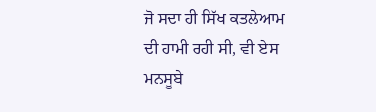ਜੋ ਸਦਾ ਹੀ ਸਿੱਖ ਕਤਲੇਆਮ ਦੀ ਹਾਮੀ ਰਹੀ ਸੀ, ਵੀ ਏਸ ਮਨਸੂਬੇ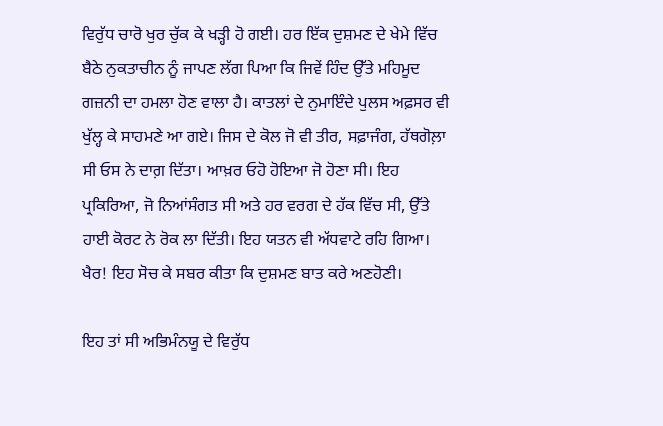ਵਿਰੁੱਧ ਚਾਰੋ ਖੁਰ ਚੁੱਕ ਕੇ ਖੜ੍ਹੀ ਹੋ ਗਈ। ਹਰ ਇੱਕ ਦੁਸ਼ਮਣ ਦੇ ਖੇਮੇ ਵਿੱਚ ਬੈਠੇ ਨੁਕਤਾਚੀਨ ਨੂੰ ਜਾਪਣ ਲੱਗ ਪਿਆ ਕਿ ਜਿਵੇਂ ਹਿੰਦ ਉੱਤੇ ਮਹਿਮੂਦ ਗਜ਼ਨੀ ਦਾ ਹਮਲਾ ਹੋਣ ਵਾਲਾ ਹੈ। ਕਾਤਲਾਂ ਦੇ ਨੁਮਾਇੰਦੇ ਪੁਲਸ ਅਫ਼ਸਰ ਵੀ ਖੁੱਲ੍ਹ ਕੇ ਸਾਹਮਣੇ ਆ ਗਏ। ਜਿਸ ਦੇ ਕੋਲ ਜੋ ਵੀ ਤੀਰ, ਸਫ਼ਾਜੰਗ, ਹੱਥਗੋਲ਼ਾ ਸੀ ਓਸ ਨੇ ਦਾਗ਼ ਦਿੱਤਾ। ਆਖ਼ਰ ਓਹੋ ਹੋਇਆ ਜੋ ਹੋਣਾ ਸੀ। ਇਹ ਪ੍ਰਕਿਰਿਆ, ਜੋ ਨਿਆਂਸੰਗਤ ਸੀ ਅਤੇ ਹਰ ਵਰਗ ਦੇ ਹੱਕ ਵਿੱਚ ਸੀ, ਉੱਤੇ ਹਾਈ ਕੋਰਟ ਨੇ ਰੋਕ ਲਾ ਦਿੱਤੀ। ਇਹ ਯਤਨ ਵੀ ਅੱਧਵਾਟੇ ਰਹਿ ਗਿਆ। ਖੈਰ! ਇਹ ਸੋਚ ਕੇ ਸਬਰ ਕੀਤਾ ਕਿ ਦੁਸ਼ਮਣ ਬਾਤ ਕਰੇ ਅਣਹੋਣੀ।

ਇਹ ਤਾਂ ਸੀ ਅਭਿਮੰਨਯੂ ਦੇ ਵਿਰੁੱਧ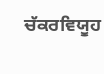ਚੱਕਰਵਿਯੂਹ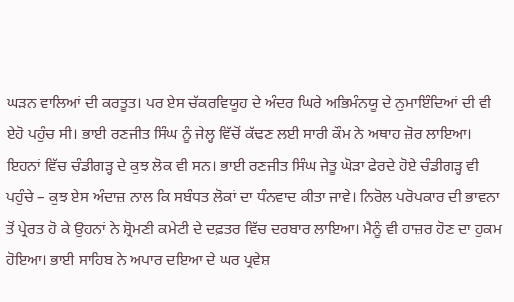ਘੜਨ ਵਾਲਿਆਂ ਦੀ ਕਰਤੂਤ। ਪਰ ਏਸ ਚੱਕਰਵਿਯੂਹ ਦੇ ਅੰਦਰ ਘਿਰੇ ਅਭਿਮੰਨਯੂ ਦੇ ਨੁਮਾਇੰਦਿਆਂ ਦੀ ਵੀ ਏਹੋ ਪਹੁੰਚ ਸੀ। ਭਾਈ ਰਣਜੀਤ ਸਿੰਘ ਨੂੰ ਜੇਲ੍ਹ ਵਿੱਚੋਂ ਕੱਢਣ ਲਈ ਸਾਰੀ ਕੌਮ ਨੇ ਅਥਾਹ ਜ਼ੋਰ ਲਾਇਆ। ਇਹਨਾਂ ਵਿੱਚ ਚੰਡੀਗੜ੍ਹ ਦੇ ਕੁਝ ਲੋਕ ਵੀ ਸਨ। ਭਾਈ ਰਣਜੀਤ ਸਿੰਘ ਜੇਤੂ ਘੋੜਾ ਫੇਰਦੇ ਹੋਏ ਚੰਡੀਗੜ੍ਹ ਵੀ ਪਹੁੰਚੇ – ਕੁਝ ਏਸ ਅੰਦਾਜ਼ ਨਾਲ ਕਿ ਸਬੰਧਤ ਲੋਕਾਂ ਦਾ ਧੰਨਵਾਦ ਕੀਤਾ ਜਾਵੇ। ਨਿਰੋਲ ਪਰੋਪਕਾਰ ਦੀ ਭਾਵਨਾ ਤੋਂ ਪ੍ਰੇਰਤ ਹੋ ਕੇ ਉਹਨਾਂ ਨੇ ਸ਼੍ਰੋਮਣੀ ਕਮੇਟੀ ਦੇ ਦਫ਼ਤਰ ਵਿੱਚ ਦਰਬਾਰ ਲਾਇਆ। ਮੈਨੂੰ ਵੀ ਹਾਜ਼ਰ ਹੋਣ ਦਾ ਹੁਕਮ ਹੋਇਆ। ਭਾਈ ਸਾਹਿਬ ਨੇ ਅਪਾਰ ਦਇਆ ਦੇ ਘਰ ਪ੍ਰਵੇਸ਼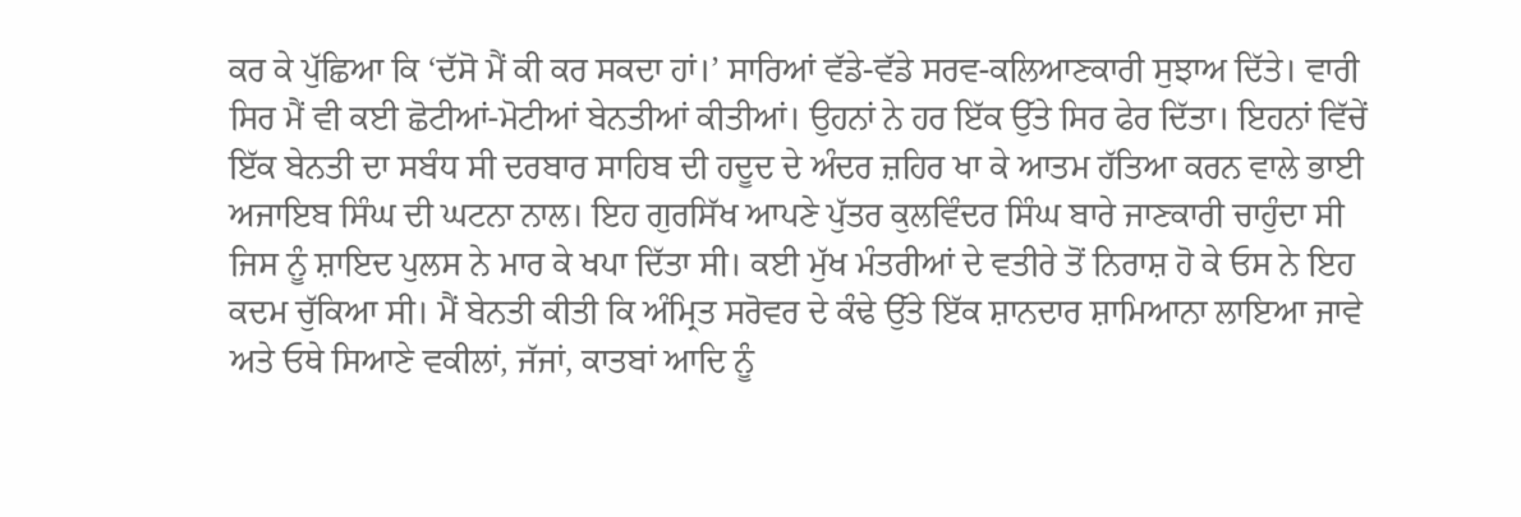ਕਰ ਕੇ ਪੁੱਛਿਆ ਕਿ ‘ਦੱਸੋ ਮੈਂ ਕੀ ਕਰ ਸਕਦਾ ਹਾਂ।’ ਸਾਰਿਆਂ ਵੱਡੇ-ਵੱਡੇ ਸਰਵ-ਕਲਿਆਣਕਾਰੀ ਸੁਝਾਅ ਦਿੱਤੇ। ਵਾਰੀ ਸਿਰ ਮੈਂ ਵੀ ਕਈ ਛੋਟੀਆਂ-ਮੋਟੀਆਂ ਬੇਨਤੀਆਂ ਕੀਤੀਆਂ। ਉਹਨਾਂ ਨੇ ਹਰ ਇੱਕ ਉੱਤੇ ਸਿਰ ਫੇਰ ਦਿੱਤਾ। ਇਹਨਾਂ ਵਿੱਚੇਂ ਇੱਕ ਬੇਨਤੀ ਦਾ ਸਬੰਧ ਸੀ ਦਰਬਾਰ ਸਾਹਿਬ ਦੀ ਹਦੂਦ ਦੇ ਅੰਦਰ ਜ਼ਹਿਰ ਖਾ ਕੇ ਆਤਮ ਹੱਤਿਆ ਕਰਨ ਵਾਲੇ ਭਾਈ ਅਜਾਇਬ ਸਿੰਘ ਦੀ ਘਟਨਾ ਨਾਲ। ਇਹ ਗੁਰਸਿੱਖ ਆਪਣੇ ਪੁੱਤਰ ਕੁਲਵਿੰਦਰ ਸਿੰਘ ਬਾਰੇ ਜਾਣਕਾਰੀ ਚਾਹੁੰਦਾ ਸੀ ਜਿਸ ਨੂੰ ਸ਼ਾਇਦ ਪੁਲਸ ਨੇ ਮਾਰ ਕੇ ਖਪਾ ਦਿੱਤਾ ਸੀ। ਕਈ ਮੁੱਖ ਮੰਤਰੀਆਂ ਦੇ ਵਤੀਰੇ ਤੋਂ ਨਿਰਾਸ਼ ਹੋ ਕੇ ਓਸ ਨੇ ਇਹ ਕਦਮ ਚੁੱਕਿਆ ਸੀ। ਮੈਂ ਬੇਨਤੀ ਕੀਤੀ ਕਿ ਅੰਮ੍ਰਿਤ ਸਰੋਵਰ ਦੇ ਕੰਢੇ ਉੱਤੇ ਇੱਕ ਸ਼ਾਨਦਾਰ ਸ਼ਾਮਿਆਨਾ ਲਾਇਆ ਜਾਵੇ ਅਤੇ ਓਥੇ ਸਿਆਣੇ ਵਕੀਲਾਂ, ਜੱਜਾਂ, ਕਾਤਬਾਂ ਆਦਿ ਨੂੰ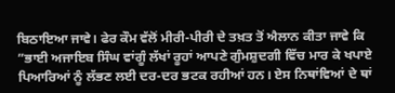ਬਿਠਾਇਆ ਜਾਵੇ। ਫੇਰ ਕੌਮ ਵੱਲੋਂ ਮੀਰੀ-ਪੀਰੀ ਦੇ ਤਖ਼ਤ ਤੋਂ ਐਲਾਨ ਕੀਤਾ ਜਾਵੇ ਕਿ ”ਭਾਈ ਅਜਾਇਬ ਸਿੰਘ ਵਾਂਗੂੰ ਲੱਖਾਂ ਰੂਹਾਂ ਆਪਣੇ ਗੁੰਮਸ਼ੁਦਗੀ ਵਿੱਚ ਮਾਰ ਕੇ ਖਪਾਏ ਪਿਆਰਿਆਂ ਨੂੰ ਲੱਭਣ ਲਈ ਦਰ-ਦਰ ਭਟਕ ਰਹੀਆਂ ਹਨ। ਏਸ ਨਿਥਾਂਵਿਆਂ ਦੇ ਥਾਂ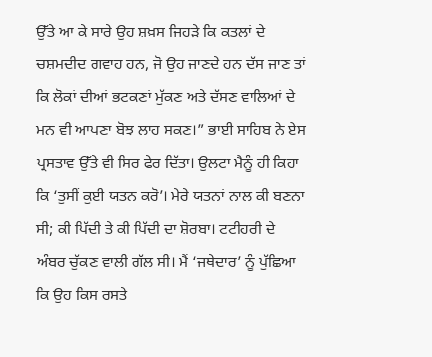ਉੱਤੇ ਆ ਕੇ ਸਾਰੇ ਉਹ ਸ਼ਖ਼ਸ ਜਿਹੜੇ ਕਿ ਕਤਲਾਂ ਦੇ ਚਸ਼ਮਦੀਦ ਗਵਾਹ ਹਨ, ਜੋ ਉਹ ਜਾਣਦੇ ਹਨ ਦੱਸ ਜਾਣ ਤਾਂ ਕਿ ਲੋਕਾਂ ਦੀਆਂ ਭਟਕਣਾਂ ਮੁੱਕਣ ਅਤੇ ਦੱਸਣ ਵਾਲਿਆਂ ਦੇ ਮਨ ਵੀ ਆਪਣਾ ਬੋਝ ਲਾਹ ਸਕਣ।” ਭਾਈ ਸਾਹਿਬ ਨੇ ਏਸ ਪ੍ਰਸਤਾਵ ਉੱਤੇ ਵੀ ਸਿਰ ਫੇਰ ਦਿੱਤਾ। ਉਲਟਾ ਮੈਨੂੰ ਹੀ ਕਿਹਾ ਕਿ ‘ਤੁਸੀਂ ਕੁਈ ਯਤਨ ਕਰੋ’। ਮੇਰੇ ਯਤਨਾਂ ਨਾਲ ਕੀ ਬਣਨਾ ਸੀ; ਕੀ ਪਿੱਦੀ ਤੇ ਕੀ ਪਿੱਦੀ ਦਾ ਸ਼ੋਰਬਾ। ਟਟੀਹਰੀ ਦੇ ਅੰਬਰ ਚੁੱਕਣ ਵਾਲੀ ਗੱਲ ਸੀ। ਮੈਂ ‘ਜਥੇਦਾਰ’ ਨੂੰ ਪੁੱਛਿਆ ਕਿ ਉਹ ਕਿਸ ਰਸਤੇ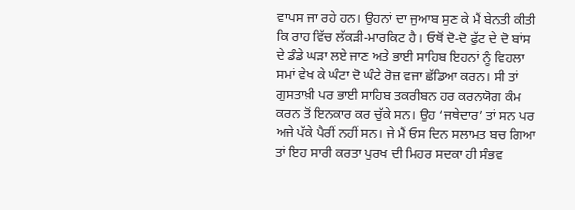ਵਾਪਸ ਜਾ ਰਹੇ ਹਨ। ਉਹਨਾਂ ਦਾ ਜੁਆਬ ਸੁਣ ਕੇ ਮੈਂ ਬੇਨਤੀ ਕੀਤੀ ਕਿ ਰਾਹ ਵਿੱਚ ਲੱਕੜੀ-ਮਾਰਕਿਟ ਹੈ। ਓਥੋਂ ਦੋ-ਦੋ ਫੁੱਟ ਦੇ ਦੋ ਬਾਂਸ ਦੇ ਡੰਡੇ ਘੜਾ ਲਏ ਜਾਣ ਅਤੇ ਭਾਈ ਸਾਹਿਬ ਇਹਨਾਂ ਨੂੰ ਵਿਹਲਾ ਸਮਾਂ ਵੇਖ ਕੇ ਘੰਟਾ ਦੋ ਘੰਟੇ ਰੋਜ਼ ਵਜਾ ਛੱਡਿਆ ਕਰਨ। ਸੀ ਤਾਂ ਗੁਸਤਾਖ਼ੀ ਪਰ ਭਾਈ ਸਾਹਿਬ ਤਕਰੀਬਨ ਹਰ ਕਰਨਯੋਗ ਕੰਮ ਕਰਨ ਤੋਂ ਇਨਕਾਰ ਕਰ ਚੁੱਕੇ ਸਨ। ਉਹ ‘ਜਥੇਦਾਰ’ ਤਾਂ ਸਨ ਪਰ ਅਜੇ ਪੱਕੇ ਪੈਰੀਂ ਨਹੀਂ ਸਨ। ਜੇ ਮੈਂ ਓਸ ਦਿਨ ਸਲਾਮਤ ਬਚ ਗਿਆ ਤਾਂ ਇਹ ਸਾਰੀ ਕਰਤਾ ਪੁਰਖ ਦੀ ਮਿਹਰ ਸਦਕਾ ਹੀ ਸੰਭਵ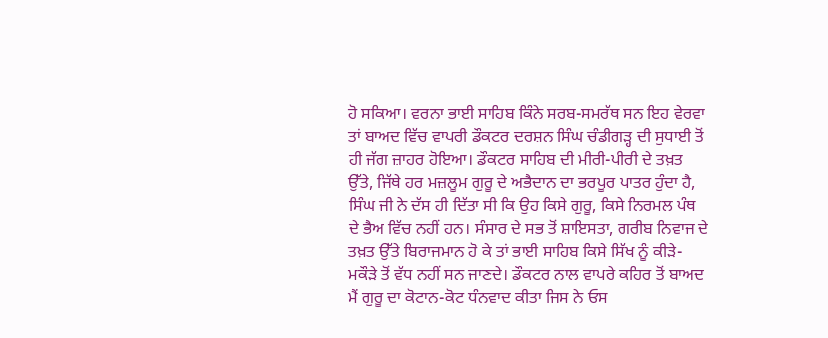ਹੋ ਸਕਿਆ। ਵਰਨਾ ਭਾਈ ਸਾਹਿਬ ਕਿੰਨੇ ਸਰਬ-ਸਮਰੱਥ ਸਨ ਇਹ ਵੇਰਵਾ ਤਾਂ ਬਾਅਦ ਵਿੱਚ ਵਾਪਰੀ ਡੌਕਟਰ ਦਰਸ਼ਨ ਸਿੰਘ ਚੰਡੀਗੜ੍ਹ ਦੀ ਸੁਧਾਈ ਤੋਂ ਹੀ ਜੱਗ ਜ਼ਾਹਰ ਹੋਇਆ। ਡੌਕਟਰ ਸਾਹਿਬ ਦੀ ਮੀਰੀ-ਪੀਰੀ ਦੇ ਤਖ਼ਤ ਉੱਤੇ, ਜਿੱਥੇ ਹਰ ਮਜ਼ਲੂਮ ਗੁਰੂ ਦੇ ਅਭੈਦਾਨ ਦਾ ਭਰਪੂਰ ਪਾਤਰ ਹੁੰਦਾ ਹੈ, ਸਿੰਘ ਜੀ ਨੇ ਦੱਸ ਹੀ ਦਿੱਤਾ ਸੀ ਕਿ ਉਹ ਕਿਸੇ ਗੁਰੂ, ਕਿਸੇ ਨਿਰਮਲ ਪੰਥ ਦੇ ਭੈਅ ਵਿੱਚ ਨਹੀਂ ਹਨ। ਸੰਸਾਰ ਦੇ ਸਭ ਤੋਂ ਸ਼ਾਇਸਤਾ, ਗਰੀਬ ਨਿਵਾਜ ਦੇ ਤਖ਼ਤ ਉੱਤੇ ਬਿਰਾਜਮਾਨ ਹੋ ਕੇ ਤਾਂ ਭਾਈ ਸਾਹਿਬ ਕਿਸੇ ਸਿੱਖ ਨੂੰ ਕੀੜੇ-ਮਕੌੜੇ ਤੋਂ ਵੱਧ ਨਹੀਂ ਸਨ ਜਾਣਦੇ। ਡੌਕਟਰ ਨਾਲ ਵਾਪਰੇ ਕਹਿਰ ਤੋਂ ਬਾਅਦ ਮੈਂ ਗੁਰੂ ਦਾ ਕੋਟਾਨ-ਕੋਟ ਧੰਨਵਾਦ ਕੀਤਾ ਜਿਸ ਨੇ ਓਸ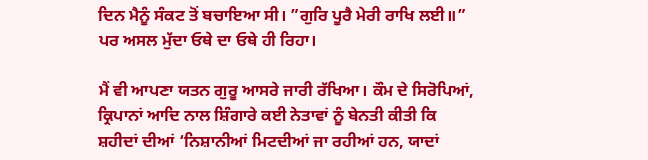ਦਿਨ ਮੈਨੂੰ ਸੰਕਟ ਤੋਂ ਬਚਾਇਆ ਸੀ। ”ਗੁਰਿ ਪੂਰੈ ਮੇਰੀ ਰਾਖਿ ਲਈ॥” ਪਰ ਅਸਲ ਮੁੱਦਾ ਓਥੇ ਦਾ ਓਥੇ ਹੀ ਰਿਹਾ।

ਮੈਂ ਵੀ ਆਪਣਾ ਯਤਨ ਗੁਰੂ ਆਸਰੇ ਜਾਰੀ ਰੱਖਿਆ। ਕੌਮ ਦੇ ਸਿਰੋਪਿਆਂ, ਕ੍ਰਿਪਾਨਾਂ ਆਦਿ ਨਾਲ ਸ਼ਿੰਗਾਰੇ ਕਈ ਨੇਤਾਵਾਂ ਨੂੰ ਬੇਨਤੀ ਕੀਤੀ ਕਿ ਸ਼ਹੀਦਾਂ ਦੀਆਂ ‘ਨਿਸ਼ਾਨੀਆਂ ਮਿਟਦੀਆਂ ਜਾ ਰਹੀਆਂ ਹਨ, ਯਾਦਾਂ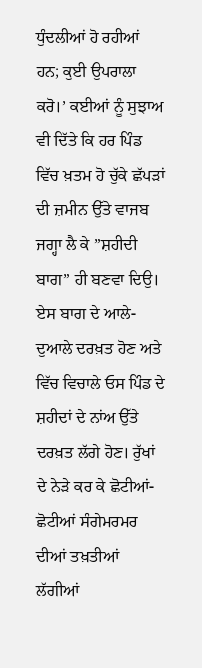ਧੁੰਦਲੀਆਂ ਹੋ ਰਹੀਆਂ ਹਨ; ਕੁਈ ਉਪਰਾਲਾ ਕਰੋ।’ ਕਈਆਂ ਨੂੰ ਸੁਝਾਅ ਵੀ ਦਿੱਤੇ ਕਿ ਹਰ ਪਿੰਡ ਵਿੱਚ ਖ਼ਤਮ ਹੋ ਚੁੱਕੇ ਛੱਪੜਾਂ ਦੀ ਜ਼ਮੀਨ ਉੱਤੇ ਵਾਜਬ ਜਗ੍ਹਾ ਲੈ ਕੇ ”ਸ਼ਹੀਦੀ ਬਾਗ” ਹੀ ਬਣਵਾ ਦਿਉ। ਏਸ ਬਾਗ ਦੇ ਆਲੇ-ਦੁਆਲੇ ਦਰਖ਼ਤ ਹੋਣ ਅਤੇ ਵਿੱਚ ਵਿਚਾਲੇ ਓਸ ਪਿੰਡ ਦੇ ਸ਼ਹੀਦਾਂ ਦੇ ਨਾਂਅ ਉੱਤੇ ਦਰਖ਼ਤ ਲੱਗੇ ਹੋਣ। ਰੁੱਖਾਂ ਦੇ ਨੇੜੇ ਕਰ ਕੇ ਛੋਟੀਆਂ-ਛੋਟੀਆਂ ਸੰਗੇਮਰਮਰ ਦੀਆਂ ਤਖ਼ਤੀਆਂ ਲੱਗੀਆਂ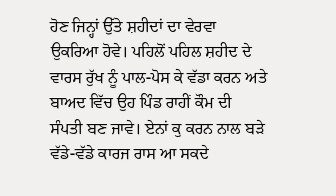ਹੋਣ ਜਿਨ੍ਹਾਂ ਉੱਤੇ ਸ਼ਹੀਦਾਂ ਦਾ ਵੇਰਵਾ ਉਕਰਿਆ ਹੋਵੇ। ਪਹਿਲੋਂ ਪਹਿਲ ਸ਼ਹੀਦ ਦੇ ਵਾਰਸ ਰੁੱਖ ਨੂੰ ਪਾਲ-ਪੋਸ ਕੇ ਵੱਡਾ ਕਰਨ ਅਤੇ ਬਾਅਦ ਵਿੱਚ ਉਹ ਪਿੰਡ ਰਾਹੀਂ ਕੌਮ ਦੀ ਸੰਪਤੀ ਬਣ ਜਾਵੇ। ਏਨਾਂ ਕੁ ਕਰਨ ਨਾਲ ਬੜੇ ਵੱਡੇ-ਵੱਡੇ ਕਾਰਜ ਰਾਸ ਆ ਸਕਦੇ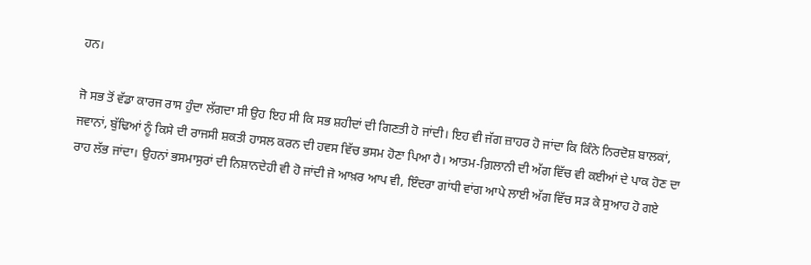ਹਨ।

ਜੋ ਸਭ ਤੋਂ ਵੱਡਾ ਕਾਰਜ ਰਾਸ ਹੁੰਦਾ ਲੱਗਦਾ ਸੀ ਉਹ ਇਹ ਸੀ ਕਿ ਸਭ ਸ਼ਹੀਦਾਂ ਦੀ ਗਿਣਤੀ ਹੋ ਜਾਂਦੀ। ਇਹ ਵੀ ਜੱਗ ਜ਼ਾਹਰ ਹੋ ਜਾਂਦਾ ਕਿ ਕਿੰਨੇ ਨਿਰਦੋਸ਼ ਬਾਲਕਾਂ, ਜਵਾਨਾਂ, ਬੁੱਢਿਆਂ ਨੂੰ ਕਿਸੇ ਦੀ ਰਾਜਸੀ ਸ਼ਕਤੀ ਹਾਸਲ ਕਰਨ ਦੀ ਹਵਸ ਵਿੱਚ ਭਸਮ ਹੋਣਾ ਪਿਆ ਹੈ। ਆਤਮ-ਗ਼ਿਲਾਨੀ ਦੀ ਅੱਗ ਵਿੱਚ ਵੀ ਕਈਆਂ ਦੇ ਪਾਕ ਹੋਣ ਦਾ ਰਾਹ ਲੱਭ ਜਾਂਦਾ। ਉਹਨਾਂ ਭਸਮਾਸੁਰਾਂ ਦੀ ਨਿਸ਼ਾਨਦੇਹੀ ਵੀ ਹੋ ਜਾਂਦੀ ਜੋ ਆਖ਼ਰ ਆਪ ਵੀ, ਇੰਦਰਾ ਗਾਂਧੀ ਵਾਂਗ ਆਪੇ ਲਾਈ ਅੱਗ ਵਿੱਚ ਸੜ ਕੇ ਸੁਆਹ ਹੋ ਗਏ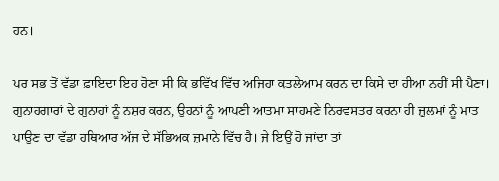ਹਨ।

ਪਰ ਸਭ ਤੋਂ ਵੱਡਾ ਫ਼ਾਇਦਾ ਇਹ ਹੋਣਾ ਸੀ ਕਿ ਭਵਿੱਖ ਵਿੱਚ ਅਜਿਹਾ ਕਤਲੇਆਮ ਕਰਨ ਦਾ ਕਿਸੇ ਦਾ ਹੀਆ ਨਹੀਂ ਸੀ ਪੈਣਾ। ਗੁਨਾਹਗਾਰਾਂ ਦੇ ਗੁਨਾਹਾਂ ਨੂੰ ਨਸ਼ਰ ਕਰਨ, ਉਹਨਾਂ ਨੂੰ ਆਪਣੀ ਆਤਮਾ ਸਾਹਮਣੇ ਨਿਰਵਸਤਰ ਕਰਨਾ ਹੀ ਜ਼ੁਲਮਾਂ ਨੂੰ ਮਾਤ ਪਾਉਣ ਦਾ ਵੱਡਾ ਹਥਿਆਰ ਅੱਜ ਦੇ ਸੱਭਿਅਕ ਜ਼ਮਾਨੇ ਵਿੱਚ ਹੈ। ਜੇ ਇਉਂ ਹੋ ਜਾਂਦਾ ਤਾਂ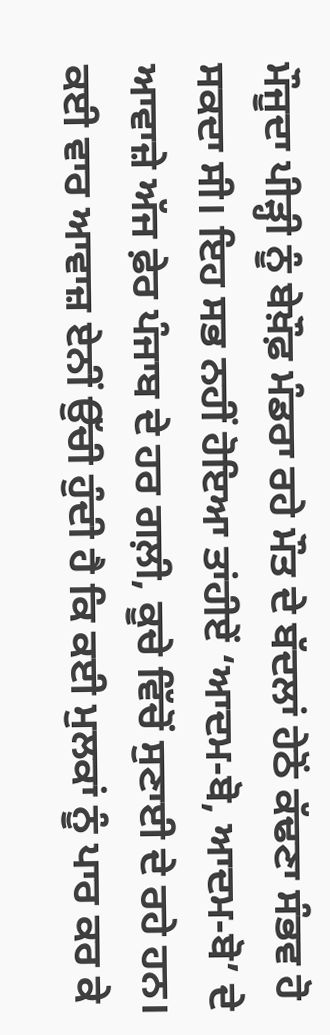ਮੌਜੂਦਾ ਪੀੜ੍ਹੀ ਨੂੰ ਬੇਖ਼ੌਫ਼ ਮੰਡਰਾ ਰਹੇ ਮੌਤ ਦੇ ਬੱਦਲਾਂ ਹੇਠੋਂ ਕੱਢਣਾ ਸੰਭਵ ਹੋ ਸਕਦਾ ਸੀ। ਇਹ ਸਭ ਨਹੀਂ ਹੋਇਆ ਤਾਂਹੀਏਂ ‘ਆਦਮ-ਬੋ, ਆਦਮ-ਬੋ’ ਦੇ ਆਵਾਜ਼ੇ ਅੱਜ ਫ਼ੇਰ ਪੰਜਾਬ ਦੇ ਹਰ ਗਲ਼ੀ, ਕੂਚੇ ਵਿੱਚੋਂ ਸੁਣਾਈ ਦੇ ਰਹੇ ਹਨ। ਕਈ ਵਾਰ ਆਵਾਜ਼ ਏਨੀਂ ਉੱਚੀ ਹੁੰਦੀ ਹੈ ਕਿ ਕਈ ਮੁਲਕਾਂ ਨੂੰ ਪਾਰ ਕਰ ਕੇ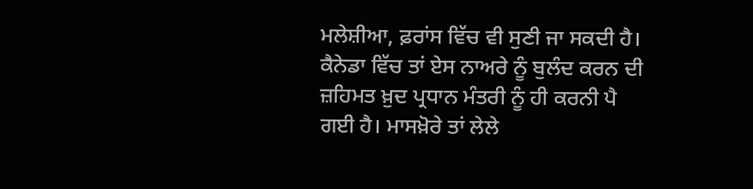ਮਲੇਸ਼ੀਆ, ਫ਼ਰਾਂਸ ਵਿੱਚ ਵੀ ਸੁਣੀ ਜਾ ਸਕਦੀ ਹੈ। ਕੈਨੇਡਾ ਵਿੱਚ ਤਾਂ ਏਸ ਨਾਅਰੇ ਨੂੰ ਬੁਲੰਦ ਕਰਨ ਦੀ ਜ਼ਹਿਮਤ ਖ਼ੁਦ ਪ੍ਰਧਾਨ ਮੰਤਰੀ ਨੂੰ ਹੀ ਕਰਨੀ ਪੈ ਗਈ ਹੈ। ਮਾਸਖ਼ੋਰੇ ਤਾਂ ਲੇਲੇ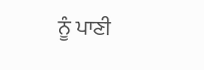ਨੂੰ ਪਾਣੀ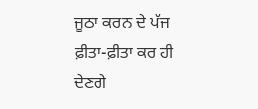ਜੂਠਾ ਕਰਨ ਦੇ ਪੱਜ ਫ਼ੀਤਾ-ਫ਼ੀਤਾ ਕਰ ਹੀ ਦੇਣਗੇ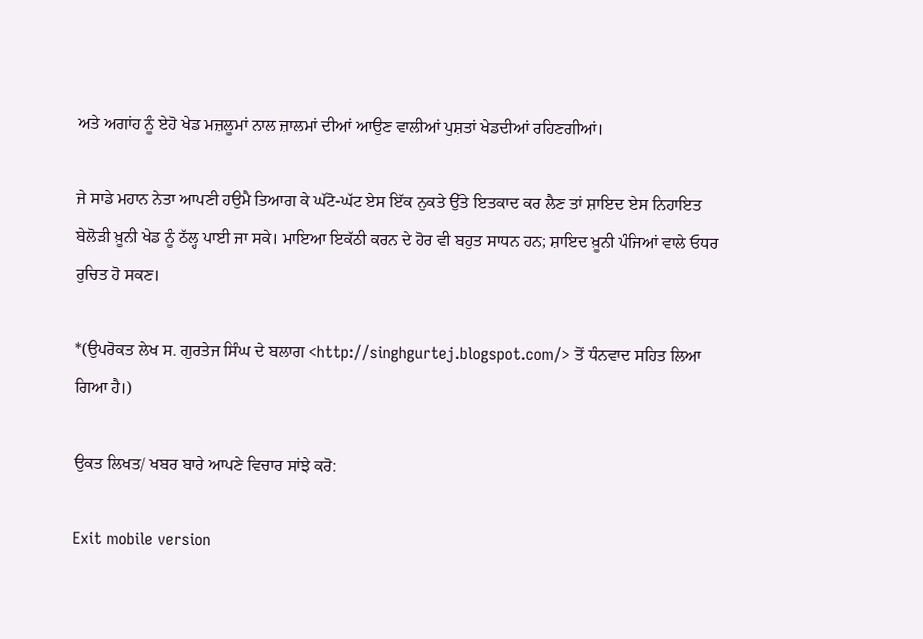ਅਤੇ ਅਗਾਂਹ ਨੂੰ ਏਹੋ ਖੇਡ ਮਜ਼ਲੂਮਾਂ ਨਾਲ ਜ਼ਾਲਮਾਂ ਦੀਆਂ ਆਉਣ ਵਾਲੀਆਂ ਪੁਸ਼ਤਾਂ ਖੇਡਦੀਆਂ ਰਹਿਣਗੀਆਂ।

ਜੇ ਸਾਡੇ ਮਹਾਨ ਨੇਤਾ ਆਪਣੀ ਹਉਮੈ ਤਿਆਗ ਕੇ ਘੱਟੋ-ਘੱਟ ਏਸ ਇੱਕ ਨੁਕਤੇ ਉੱਤੇ ਇਤਕਾਦ ਕਰ ਲੈਣ ਤਾਂ ਸ਼ਾਇਦ ਏਸ ਨਿਹਾਇਤ ਬੇਲੋੜੀ ਖ਼ੂਨੀ ਖੇਡ ਨੂੰ ਠੱਲ੍ਹ ਪਾਈ ਜਾ ਸਕੇ। ਮਾਇਆ ਇਕੱਠੀ ਕਰਨ ਦੇ ਹੋਰ ਵੀ ਬਹੁਤ ਸਾਧਨ ਹਨ; ਸ਼ਾਇਦ ਖ਼ੂਨੀ ਪੰਜਿਆਂ ਵਾਲੇ ਓਧਰ ਰੁਚਿਤ ਹੋ ਸਕਣ।

*(ਉਪਰੋਕਤ ਲੇਖ ਸ. ਗੁਰਤੇਜ ਸਿੰਘ ਦੇ ਬਲਾਗ <http://singhgurtej.blogspot.com/> ਤੋਂ ਧੰਨਵਾਦ ਸਹਿਤ ਲਿਆ ਗਿਆ ਹੈ।)

ਉਕਤ ਲਿਖਤ/ ਖਬਰ ਬਾਰੇ ਆਪਣੇ ਵਿਚਾਰ ਸਾਂਝੇ ਕਰੋ:

Exit mobile version